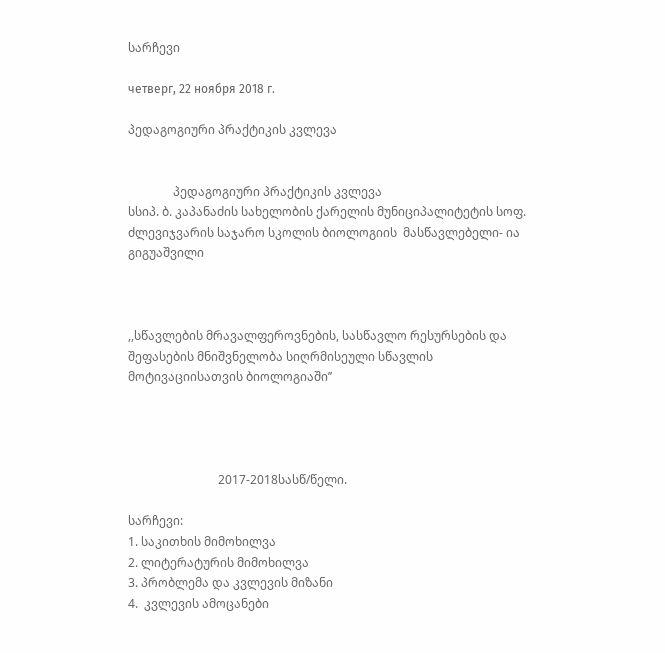სარჩევი

четверг, 22 ноября 2018 г.

პედაგოგიური პრაქტიკის კვლევა


               პედაგოგიური პრაქტიკის კვლევა
სსიპ. ბ. კაპანაძის სახელობის ქარელის მუნიციპალიტეტის სოფ. ძლევიჯვარის საჯარო სკოლის ბიოლოგიის  მასწავლებელი- ია გიგუაშვილი



,,სწავლების მრავალფეროვნების, სასწავლო რესურსების და შეფასების მნიშვნელობა სიღრმისეული სწავლის მოტივაციისათვის ბიოლოგიაში’’




                              2017-2018სასწ/წელი.

სარჩევი:
1. საკითხის მიმოხილვა
2. ლიტერატურის მიმოხილვა
3. პრობლემა და კვლევის მიზანი
4.  კვლევის ამოცანები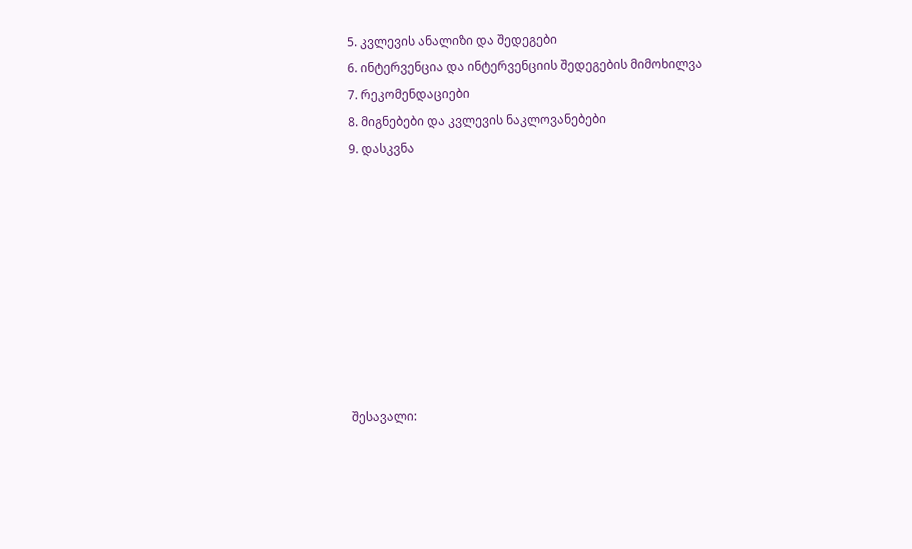5. კვლევის ანალიზი და შედეგები
6. ინტერვენცია და ინტერვენციის შედეგების მიმოხილვა
7. რეკომენდაციები
8. მიგნებები და კვლევის ნაკლოვანებები
9. დასკვნა









შესავალი: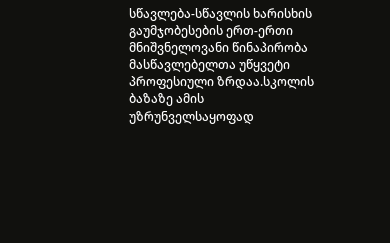სწავლება-სწავლის ხარისხის გაუმჯობესების ერთ-ერთი მნიშვნელოვანი წინაპირობა მასწავლებელთა უწყვეტი პროფესიული ზრდაა.სკოლის ბაზაზე ამის უზრუნველსაყოფად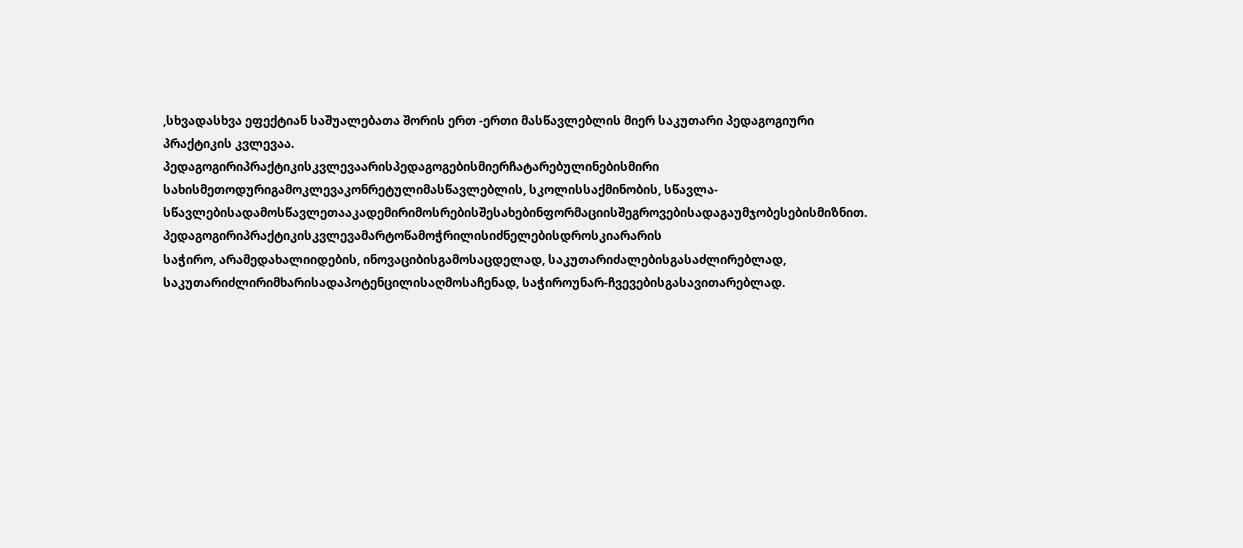,სხვადასხვა ეფექტიან საშუალებათა შორის ერთ -ერთი მასწავლებლის მიერ საკუთარი პედაგოგიური პრაქტიკის კვლევაა.
პედაგოგირიპრაქტიკისკვლევაარისპედაგოგებისმიერჩატარებულინებისმირი
სახისმეთოდურიგამოკლევაკონრეტულიმასწავლებლის, სკოლისსაქმინობის, სწავლა-სწავლებისადამოსწავლეთააკადემირიმოსრებისშესახებინფორმაციისშეგროვებისადაგაუმჯობესებისმიზნით.
პედაგოგირიპრაქტიკისკვლევამარტოწამოჭრილისიძნელებისდროსკიარარის
საჭირო, არამედახალიიდების, ინოვაციბისგამოსაცდელად, საკუთარიძალებისგასაძლირებლად, საკუთარიძლირიმხარისადაპოტენცილისაღმოსაჩენად, საჭიროუნარ-ჩვევებისგასავითარებლად.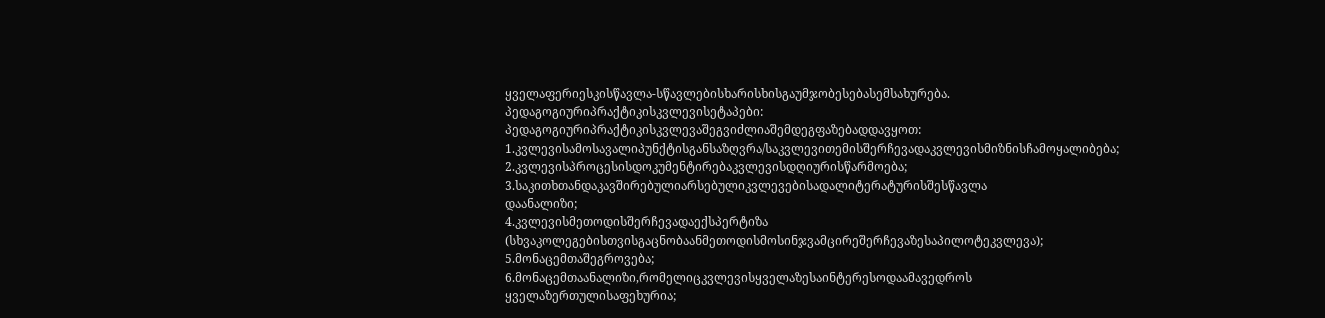ყველაფერიესკისწავლა-სწავლებისხარისხისგაუმჯობესებასემსახურება.
პედაგოგიურიპრაქტიკისკვლევისეტაპები:
პედაგოგიურიპრაქტიკისკვლევაშეგვიძლიაშემდეგფაზებადდავყოთ:
1.კვლევისამოსავალიპუნქტისგანსაზღვრა/საკვლევითემისშერჩევადაკვლევისმიზნისჩამოყალიბება;
2.კვლევისპროცესისდოკუმენტირებაკვლევისდღიურისწარმოება;
3.საკითხთანდაკავშირებულიარსებულიკვლევებისადალიტერატურისშესწავლა
დაანალიზი;
4.კვლევისმეთოდისშერჩევადაექსპერტიზა (სხვაკოლეგებისთვისგაცნობაანმეთოდისმოსინჯვამცირეშერჩევაზესაპილოტეკვლევა);
5.მონაცემთაშეგროვება;
6.მონაცემთაანალიზი,რომელიცკვლევისყველაზესაინტერესოდაამავედროს
ყველაზერთულისაფეხურია;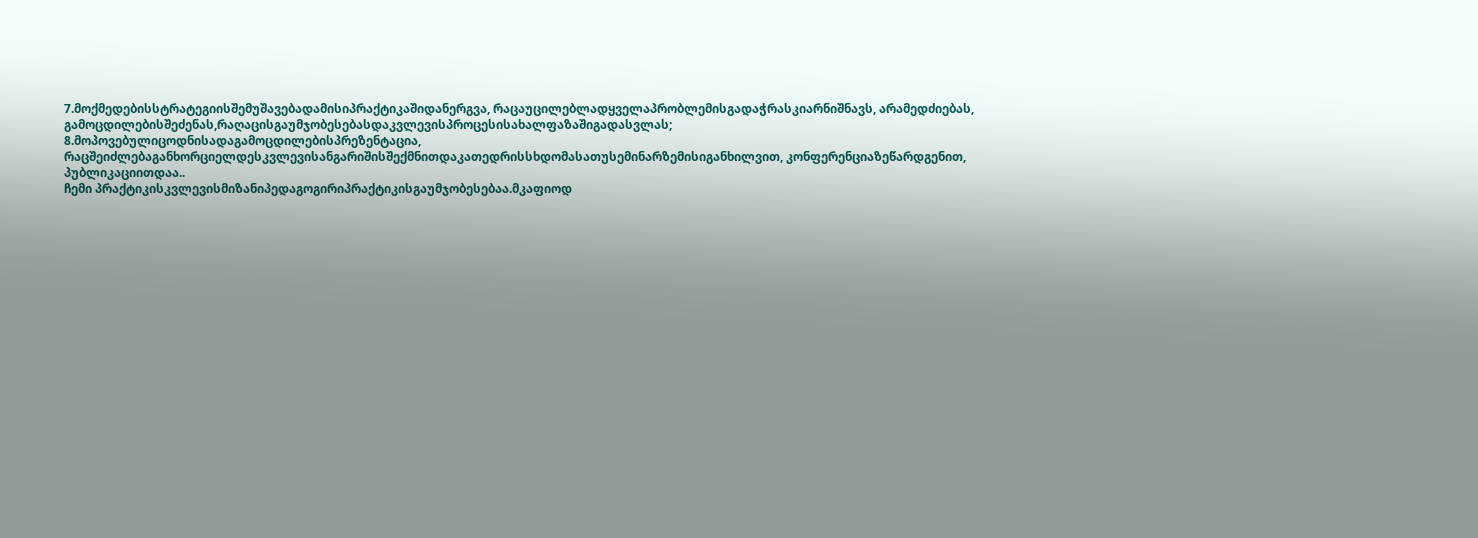7.მოქმედებისსტრატეგიისშემუშავებადამისიპრაქტიკაშიდანერგვა, რაცაუცილებლადყველაპრობლემისგადაჭრასკიარნიშნავს, არამედძიებას, გამოცდილებისშეძენას,რაღაცისგაუმჯობესებასდაკვლევისპროცესისახალფაზაშიგადასვლას;
8.მოპოვებულიცოდნისადაგამოცდილებისპრეზენტაცია, რაცშეიძლებაგანხორციელდესკვლევისანგარიშისშექმნითდაკათედრისსხდომასათუსემინარზემისიგანხილვით, კონფერენციაზეწარდგენით, პუბლიკაციითდაა..
ჩემი პრაქტიკისკვლევისმიზანიპედაგოგირიპრაქტიკისგაუმჯობესებაა.მკაფიოდ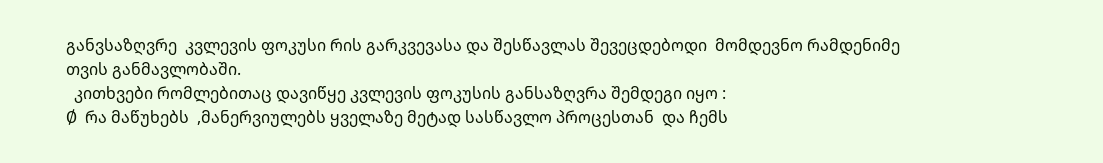განვსაზღვრე  კვლევის ფოკუსი რის გარკვევასა და შესწავლას შევეცდებოდი  მომდევნო რამდენიმე თვის განმავლობაში.
  კითხვები რომლებითაც დავიწყე კვლევის ფოკუსის განსაზღვრა შემდეგი იყო :
Ø  რა მაწუხებს  ,მანერვიულებს ყველაზე მეტად სასწავლო პროცესთან  და ჩემს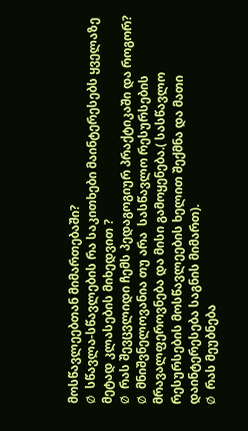მოსწავლეებთან მიმართებაში?
Ø  სწავლა-სწავლების რა საკითხები მაინტერესებს ყველაზე მეტად კლასების მიხედვით ?
Ø  რას შევცვლიდი ჩემს პედაგოგიურ პრაქტიკაში და როგორ?
Ø  მნიშვნელოვანია თუ არა  სასწავლო რესურსების მრავალფეროვნება და მისი გამოყენება.( სასწავლო  რესურსების მოსწავლეების ხელით შექმნა და მათი დაინტერესება საგნის მიმართ).
Ø  რას მეუბნება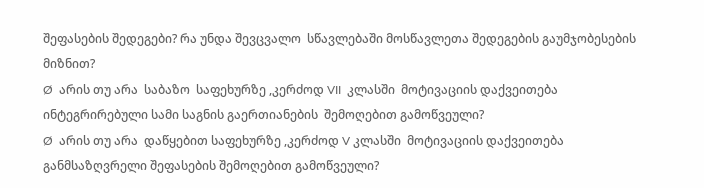შეფასების შედეგები? რა უნდა შევცვალო  სწავლებაში მოსწავლეთა შედეგების გაუმჯობესების მიზნით?
Ø  არის თუ არა  საბაზო  საფეხურზე ,კერძოდ VII  კლასში  მოტივაციის დაქვეითება ინტეგრირებული სამი საგნის გაერთიანების  შემოღებით გამოწვეული?
Ø  არის თუ არა  დაწყებით საფეხურზე ,კერძოდ V კლასში  მოტივაციის დაქვეითება განმსაზღვრელი შეფასების შემოღებით გამოწვეული?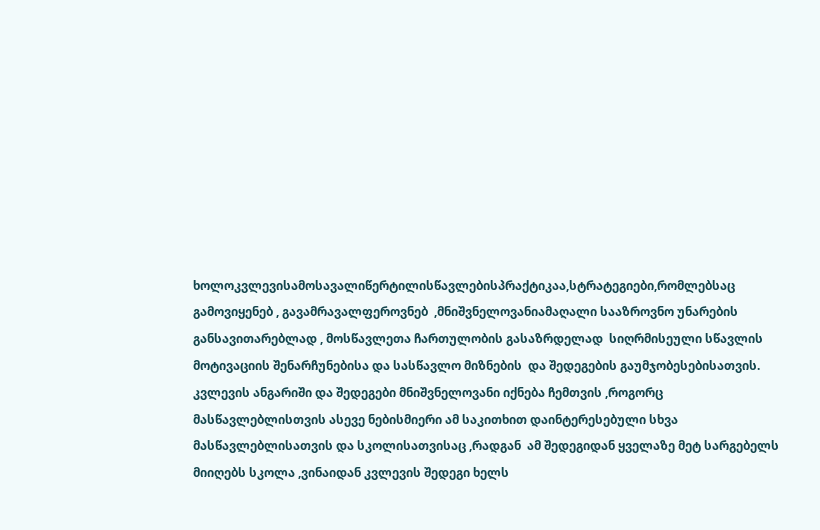ხოლოკვლევისამოსავალიწერტილისწავლებისპრაქტიკაა,სტრატეგიები,რომლებსაც გამოვიყენებ , გავამრავალფეროვნებ  ,მნიშვნელოვანიამაღალი სააზროვნო უნარების განსავითარებლად , მოსწავლეთა ჩართულობის გასაზრდელად  სიღრმისეული სწავლის მოტივაციის შენარჩუნებისა და სასწავლო მიზნების  და შედეგების გაუმჯობესებისათვის. კვლევის ანგარიში და შედეგები მნიშვნელოვანი იქნება ჩემთვის ,როგორც მასწავლებლისთვის ასევე ნებისმიერი ამ საკითხით დაინტერესებული სხვა მასწავლებლისათვის და სკოლისათვისაც ,რადგან  ამ შედეგიდან ყველაზე მეტ სარგებელს მიიღებს სკოლა ,ვინაიდან კვლევის შედეგი ხელს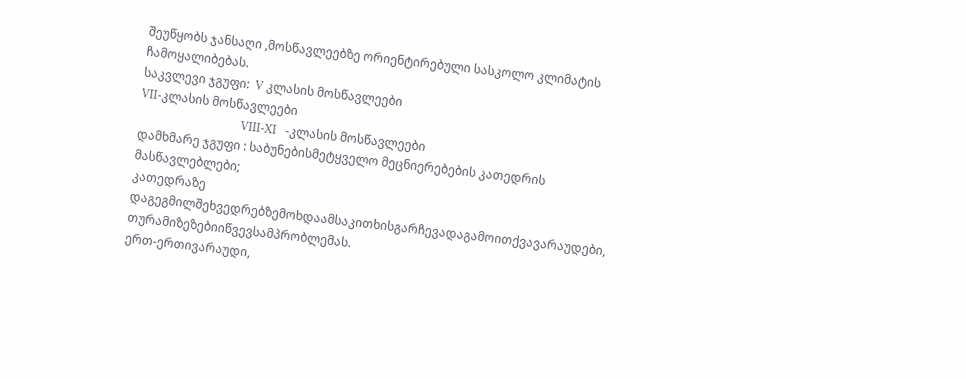შეუწყობს ჯანსაღი ,მოსწავლეებზე ორიენტირებული სასკოლო კლიმატის ჩამოყალიბებას.
საკვლევი ჯგუფი:  V კლასის მოსწავლეები
VII-კლასის მოსწავლეები
                                  VIII-XI   -კლასის მოსწავლეები
დამხმარე ჯგუფი : საბუნებისმეტყველო მეცნიერებების კათედრის მასწავლებლები;
კათედრაზე დაგეგმილშეხვედრებზემოხდაამსაკითხისგარჩევადაგამოითქვავარაუდები, თურამიზეზებიიწვევსამპრობლემას.
ერთ-ერთივარაუდი,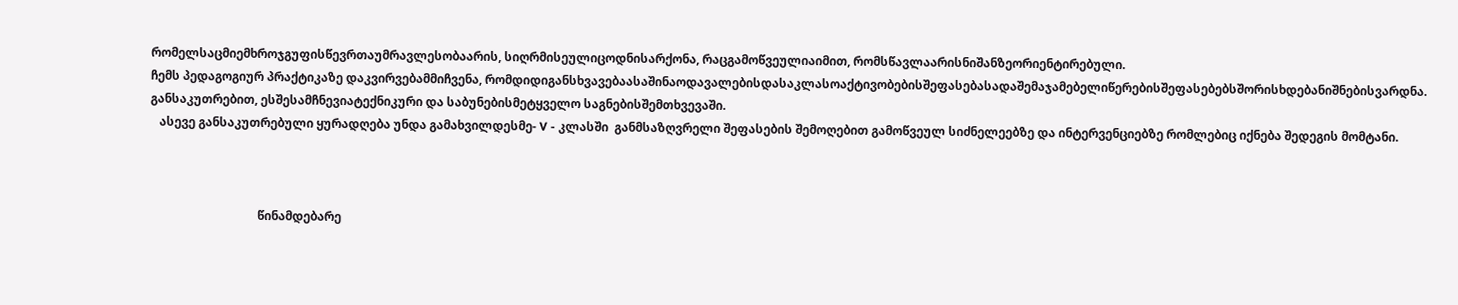რომელსაცმიემხროჯგუფისწევრთაუმრავლესობაარის, სიღრმისეულიცოდნისარქონა, რაცგამოწვეულიაიმით, რომსწავლაარისნიშანზეორიენტირებული.
ჩემს პედაგოგიურ პრაქტიკაზე დაკვირვებამმიჩვენა, რომდიდიგანსხვავებაასაშინაოდავალებისდასაკლასოაქტივობებისშეფასებასადაშემაჯამებელიწერებისშეფასებებსშორისხდებანიშნებისვარდნა. განსაკუთრებით, ესშესამჩნევიატექნიკური და საბუნებისმეტყველო საგნებისშემთხვევაში.
   ასევე განსაკუთრებული ყურადღება უნდა გამახვილდესმე- V - კლასში  განმსაზღვრელი შეფასების შემოღებით გამოწვეულ სიძნელეებზე და ინტერვენციებზე რომლებიც იქნება შედეგის მომტანი.



                                    წინამდებარე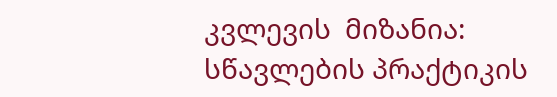კვლევის  მიზანია:
სწავლების პრაქტიკის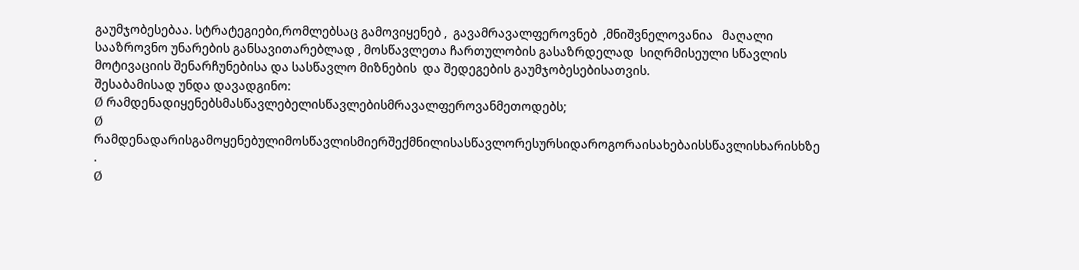გაუმჯობესებაა. სტრატეგიები,რომლებსაც გამოვიყენებ ,  გავამრავალფეროვნებ  ,მნიშვნელოვანია   მაღალი სააზროვნო უნარების განსავითარებლად , მოსწავლეთა ჩართულობის გასაზრდელად  სიღრმისეული სწავლის მოტივაციის შენარჩუნებისა და სასწავლო მიზნების  და შედეგების გაუმჯობესებისათვის.
შესაბამისად უნდა დავადგინო:
Ø რამდენადიყენებსმასწავლებელისწავლებისმრავალფეროვანმეთოდებს;
Ø რამდენადარისგამოყენებულიმოსწავლისმიერშექმნილისასწავლორესურსიდაროგორაისახებაისსწავლისხარისხზე .
Ø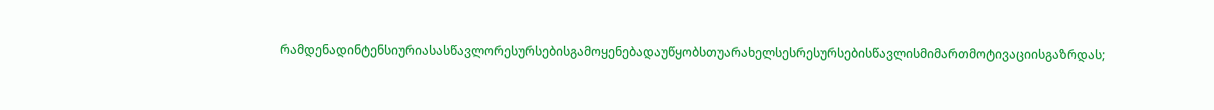რამდენადინტენსიურიასასწავლორესურსებისგამოყენებადაუწყობსთუარახელსესრესურსებისწავლისმიმართმოტივაციისგაზრდას;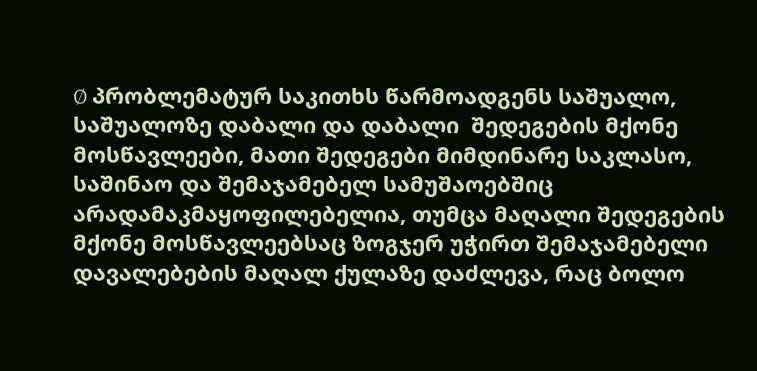Ø პრობლემატურ საკითხს წარმოადგენს საშუალო, საშუალოზე დაბალი და დაბალი  შედეგების მქონე მოსწავლეები, მათი შედეგები მიმდინარე საკლასო, საშინაო და შემაჯამებელ სამუშაოებშიც არადამაკმაყოფილებელია, თუმცა მაღალი შედეგების მქონე მოსწავლეებსაც ზოგჯერ უჭირთ შემაჯამებელი დავალებების მაღალ ქულაზე დაძლევა, რაც ბოლო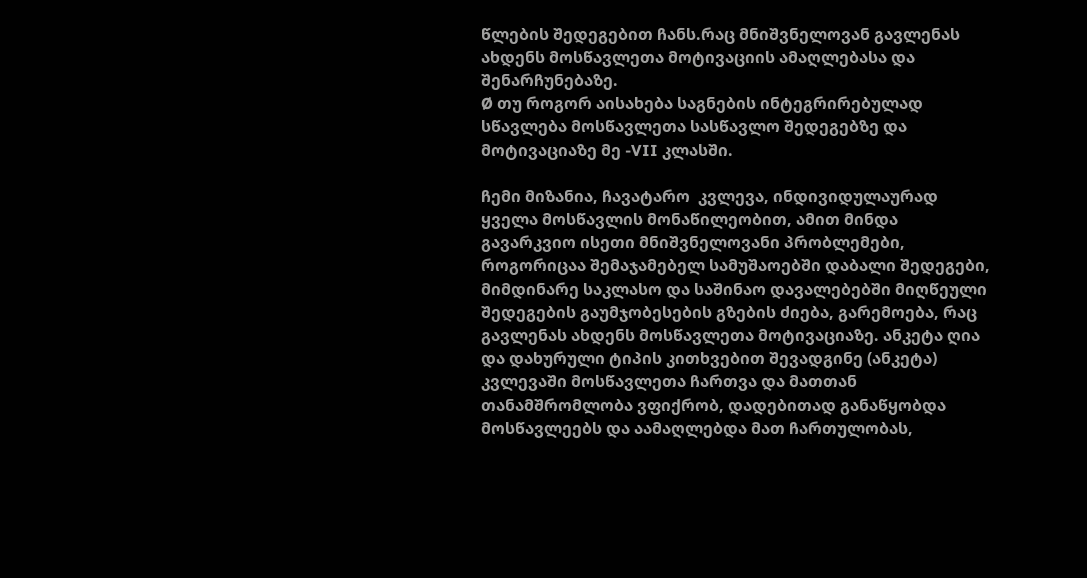წლების შედეგებით ჩანს.რაც მნიშვნელოვან გავლენას ახდენს მოსწავლეთა მოტივაციის ამაღლებასა და შენარჩუნებაზე.
Ø თუ როგორ აისახება საგნების ინტეგრირებულად სწავლება მოსწავლეთა სასწავლო შედეგებზე და მოტივაციაზე მე -VII კლასში.

ჩემი მიზანია, ჩავატარო  კვლევა, ინდივიდულაურად ყველა მოსწავლის მონაწილეობით, ამით მინდა გავარკვიო ისეთი მნიშვნელოვანი პრობლემები, როგორიცაა შემაჯამებელ სამუშაოებში დაბალი შედეგები, მიმდინარე საკლასო და საშინაო დავალებებში მიღწეული შედეგების გაუმჯობესების გზების ძიება, გარემოება, რაც გავლენას ახდენს მოსწავლეთა მოტივაციაზე. ანკეტა ღია და დახურული ტიპის კითხვებით შევადგინე (ანკეტა) კვლევაში მოსწავლეთა ჩართვა და მათთან თანამშრომლობა ვფიქრობ, დადებითად განაწყობდა მოსწავლეებს და აამაღლებდა მათ ჩართულობას,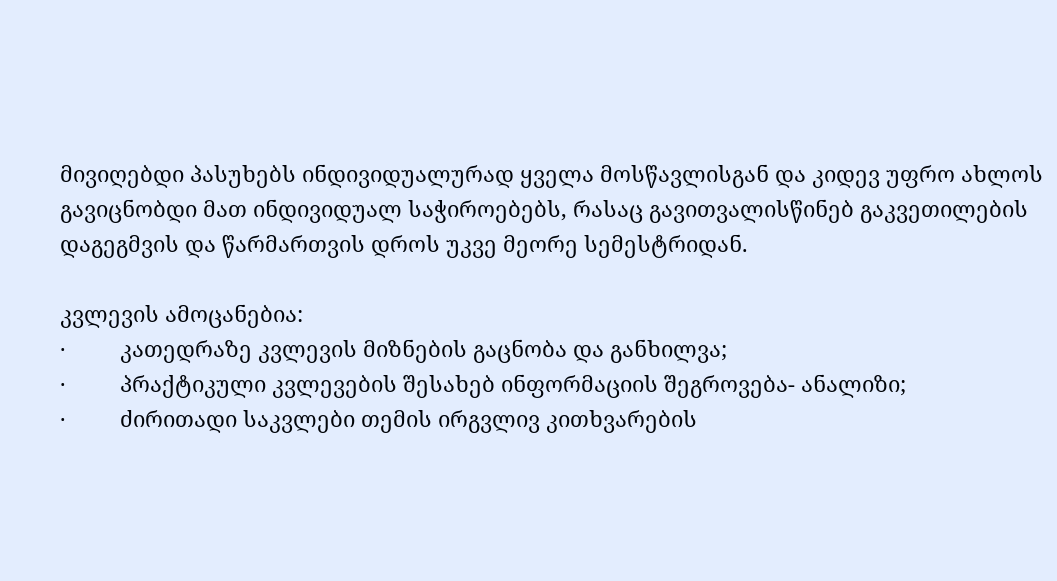მივიღებდი პასუხებს ინდივიდუალურად ყველა მოსწავლისგან და კიდევ უფრო ახლოს გავიცნობდი მათ ინდივიდუალ საჭიროებებს, რასაც გავითვალისწინებ გაკვეთილების დაგეგმვის და წარმართვის დროს უკვე მეორე სემესტრიდან.

კვლევის ამოცანებია:
·         კათედრაზე კვლევის მიზნების გაცნობა და განხილვა;
·         პრაქტიკული კვლევების შესახებ ინფორმაციის შეგროვება- ანალიზი;
·         ძირითადი საკვლები თემის ირგვლივ კითხვარების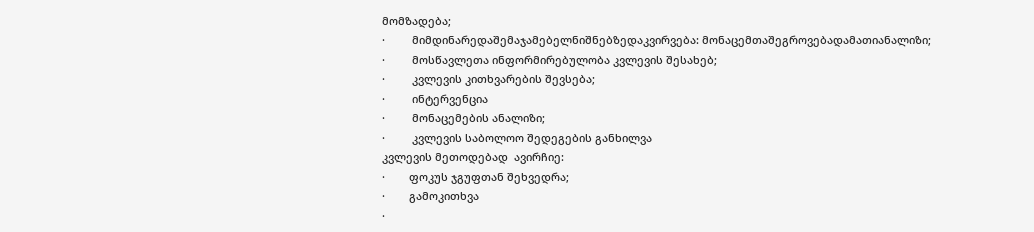მომზადება;
·         მიმდინარედაშემაჯამებელნიშნებზედაკვირვება: მონაცემთაშეგროვებადამათიანალიზი;
·         მოსწავლეთა ინფორმირებულობა კვლევის შესახებ;
·         კვლევის კითხვარების შევსება;
·         ინტერვენცია
·         მონაცემების ანალიზი;
·         კვლევის საბოლოო შედეგების განხილვა
კვლევის მეთოდებად  ავირჩიე:
·        ფოკუს ჯგუფთან შეხვედრა;
·        გამოკითხვა
·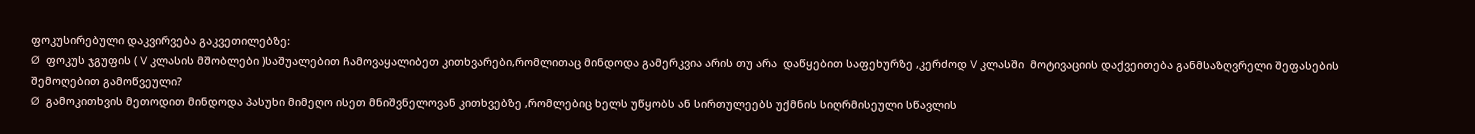ფოკუსირებული დაკვირვება გაკვეთილებზე:
Ø  ფოკუს ჯგუფის ( V კლასის მშობლები )საშუალებით ჩამოვაყალიბეთ კითხვარები,რომლითაც მინდოდა გამერკვია არის თუ არა  დაწყებით საფეხურზე ,კერძოდ V კლასში  მოტივაციის დაქვეითება განმსაზღვრელი შეფასების შემოღებით გამოწვეული?
Ø  გამოკითხვის მეთოდით მინდოდა პასუხი მიმეღო ისეთ მნიშვნელოვან კითხვებზე ,რომლებიც ხელს უწყობს ან სირთულეებს უქმნის სიღრმისეული სწავლის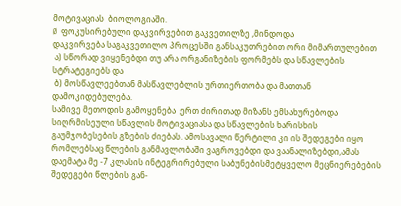მოტივაციას  ბიოლოგიაში.
Ø  ფოკუსირებული დაკვირვებით გაკვეთილზე ,მინდოდა
დაკვირვება საგაკვეთილო პროცესში განსაკუთრებით ორი მიმართულებით
 ა) სწორად ვიყენებდი თუ არა ორგანიზების ფორმებს და სწავლების სტრატეგიებს და
 ბ) მოსწავლეებთან მასწავლებლის ურთიერთობა და მათთან დამოკიდებულება.
სამივე მეთოდის გამოყენება  ერთ ძირითად მიზანს ემსახურებოდა სიღრმისეული სწავლის მოტივაციასა და სწავლების ხარისხის გაუმჯობესების გზების ძიებას. ამოსავალი წერტილი კი ის შედეგები იყო რომლებსაც წლების განმავლობაში ვაგროვებდი და ვაანალიზებდი,ამას დაემატა მე -7 კლასის ინტეგრირებული საბუნებისმეტყველო მეცნიერებების შედეგები წლების გან-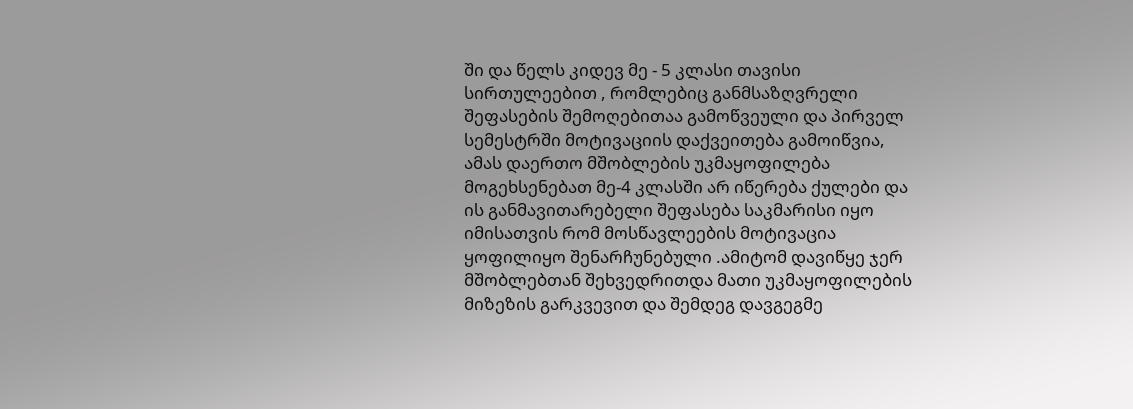ში და წელს კიდევ მე - 5 კლასი თავისი სირთულეებით , რომლებიც განმსაზღვრელი შეფასების შემოღებითაა გამოწვეული და პირველ სემესტრში მოტივაციის დაქვეითება გამოიწვია, ამას დაერთო მშობლების უკმაყოფილება მოგეხსენებათ მე-4 კლასში არ იწერება ქულები და ის განმავითარებელი შეფასება საკმარისი იყო იმისათვის რომ მოსწავლეების მოტივაცია ყოფილიყო შენარჩუნებული .ამიტომ დავიწყე ჯერ მშობლებთან შეხვედრითდა მათი უკმაყოფილების მიზეზის გარკვევით და შემდეგ დავგეგმე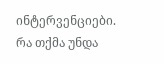ინტერვენციები.
რა თქმა უნდა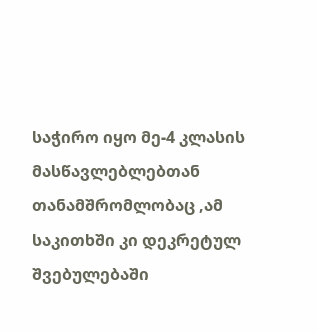საჭირო იყო მე-4 კლასის მასწავლებლებთან  თანამშრომლობაც ,ამ საკითხში კი დეკრეტულ შვებულებაში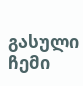გასული ჩემი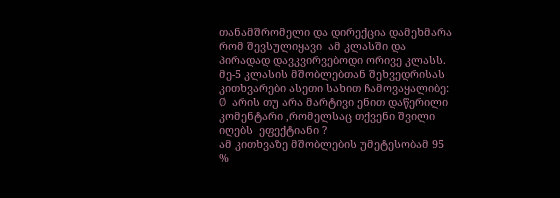თანამშრომელი და დირექცია დამეხმარა რომ შევსულიყავი  ამ კლასში და პირადად დავკვირვებოდი ორივე კლასს.
მე-5 კლასის მშობლებთან შეხვედრისას კითხვარები ასეთი სახით ჩამოვაყალიბე:
Ø  არის თუ არა მარტივი ენით დაწერილი კომენტარი ,რომელსაც თქვენი შვილი იღებს  ეფექტიანი ?
ამ კითხვაზე მშობლების უმეტესობამ 95 %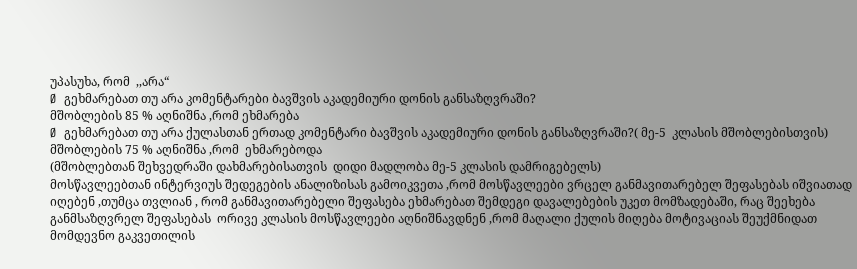უპასუხა, რომ  ,,არა“
Ø  გეხმარებათ თუ არა კომენტარები ბავშვის აკადემიური დონის განსაზღვრაში?
მშობლების 85 % აღნიშნა ,რომ ეხმარება
Ø  გეხმარებათ თუ არა ქულასთან ერთად კომენტარი ბავშვის აკადემიური დონის განსაზღვრაში?( მე-5  კლასის მშობლებისთვის)
მშობლების 75 % აღნიშნა ,რომ  ეხმარებოდა
(მშობლებთან შეხვედრაში დახმარებისათვის  დიდი მადლობა მე-5 კლასის დამრიგებელს)
მოსწავლეებთან ინტერვიუს შედეგების ანალიზისას გამოიკვეთა ,რომ მოსწავლეები ვრცელ განმავითარებელ შეფასებას იშვიათად იღებენ ,თუმცა თვლიან , რომ განმავითარებელი შეფასება ეხმარებათ შემდეგი დავალებების უკეთ მომზადებაში, რაც შეეხება განმსაზღვრელ შეფასებას  ორივე კლასის მოსწავლეები აღნიშნავდნენ ,რომ მაღალი ქულის მიღება მოტივაციას შეუქმნიდათ  მომდევნო გაკვეთილის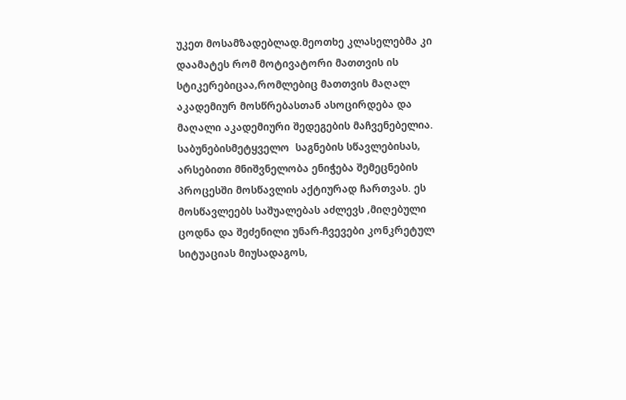უკეთ მოსამზადებლად.მეოთხე კლასელებმა კი დაამატეს რომ მოტივატორი მათთვის ის სტიკერებიცაა,რომლებიც მათთვის მაღალ აკადემიურ მოსწრებასთან ასოცირდება და მაღალი აკადემიური შედეგების მაჩვენებელია.
საბუნებისმეტყველო  საგნების სწავლებისას, არსებითი მნიშვნელობა ენიჭება შემეცნების პროცესში მოსწავლის აქტიურად ჩართვას. ეს მოსწავლეებს საშუალებას აძლევს ,მიღებული ცოდნა და შეძენილი უნარ-ჩვევები კონკრეტულ სიტუაციას მიუსადაგოს,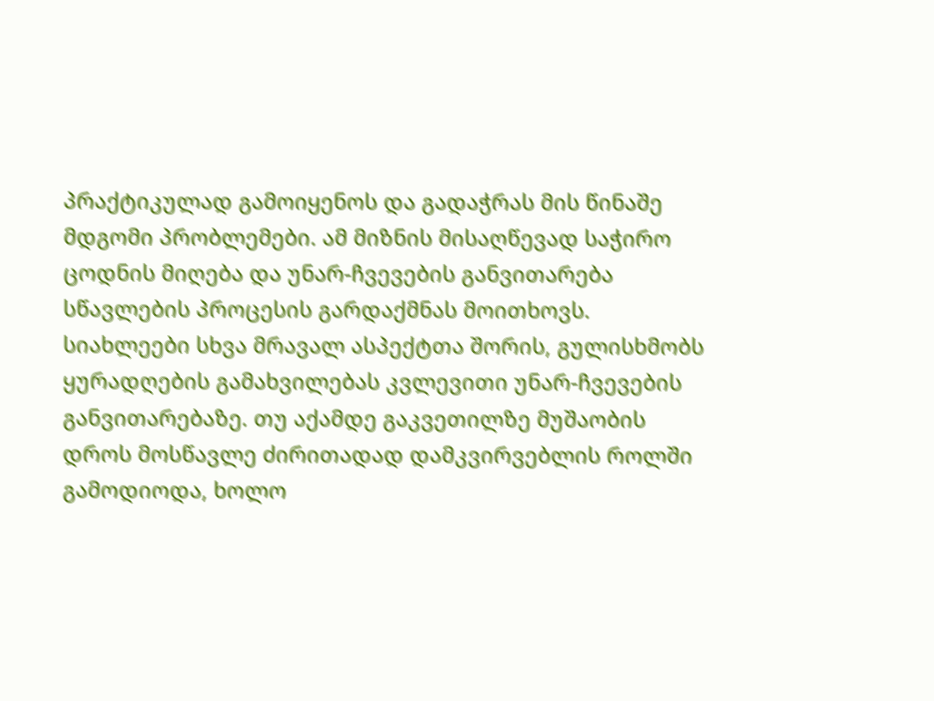პრაქტიკულად გამოიყენოს და გადაჭრას მის წინაშე მდგომი პრობლემები. ამ მიზნის მისაღწევად საჭირო ცოდნის მიღება და უნარ-ჩვევების განვითარება სწავლების პროცესის გარდაქმნას მოითხოვს.
სიახლეები სხვა მრავალ ასპექტთა შორის, გულისხმობს ყურადღების გამახვილებას კვლევითი უნარ-ჩვევების განვითარებაზე. თუ აქამდე გაკვეთილზე მუშაობის დროს მოსწავლე ძირითადად დამკვირვებლის როლში გამოდიოდა, ხოლო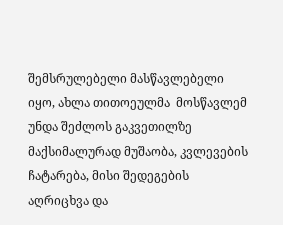შემსრულებელი მასწავლებელი იყო, ახლა თითოეულმა  მოსწავლემ  უნდა შეძლოს გაკვეთილზე მაქსიმალურად მუშაობა, კვლევების ჩატარება, მისი შედეგების აღრიცხვა და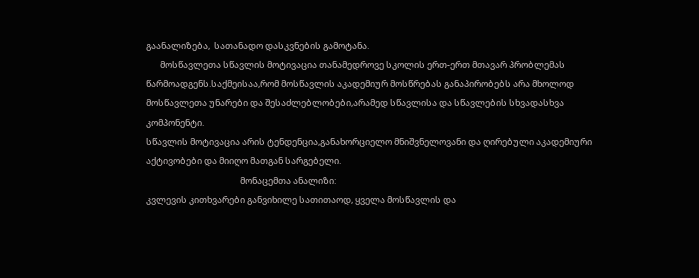გაანალიზება,  სათანადო დასკვნების გამოტანა.
       მოსწავლეთა სწავლის მოტივაცია თანამედროვე სკოლის ერთ-ერთ მთავარ პრობლემას წარმოადგენს.საქმეისაა,რომ მოსწავლის აკადემიურ მოსწრებას განაპირობებს არა მხოლოდ მოსწავლეთა უნარები და შესაძლებლობები,არამედ სწავლისა და სწავლების სხვადასხვა კომპონენტი.
სწავლის მოტივაცია არის ტენდენცია,განახორციელო მნიშვნელოვანი და ღირებული აკადემიური აქტივობები და მიიღო მათგან სარგებელი.
                                               მონაცემთა ანალიზი:
კვლევის კითხვარები განვიხილე სათითაოდ, ყველა მოსწავლის და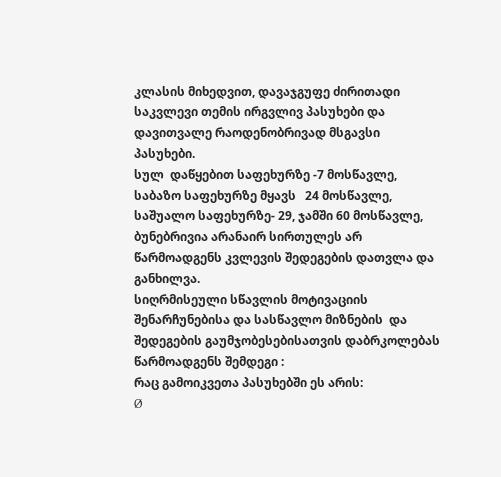კლასის მიხედვით, დავაჯგუფე ძირითადი საკვლევი თემის ირგვლივ პასუხები და დავითვალე რაოდენობრივად მსგავსი პასუხები.
სულ  დაწყებით საფეხურზე -7 მოსწავლე,  საბაზო საფეხურზე მყავს   24 მოსწავლე, საშუალო საფეხურზე- 29, ჯამში 60 მოსწავლე, ბუნებრივია არანაირ სირთულეს არ წარმოადგენს კვლევის შედეგების დათვლა და განხილვა.
სიღრმისეული სწავლის მოტივაციის შენარჩუნებისა და სასწავლო მიზნების  და შედეგების გაუმჯობესებისათვის დაბრკოლებას წარმოადგენს შემდეგი :
რაც გამოიკვეთა პასუხებში ეს არის:
Ø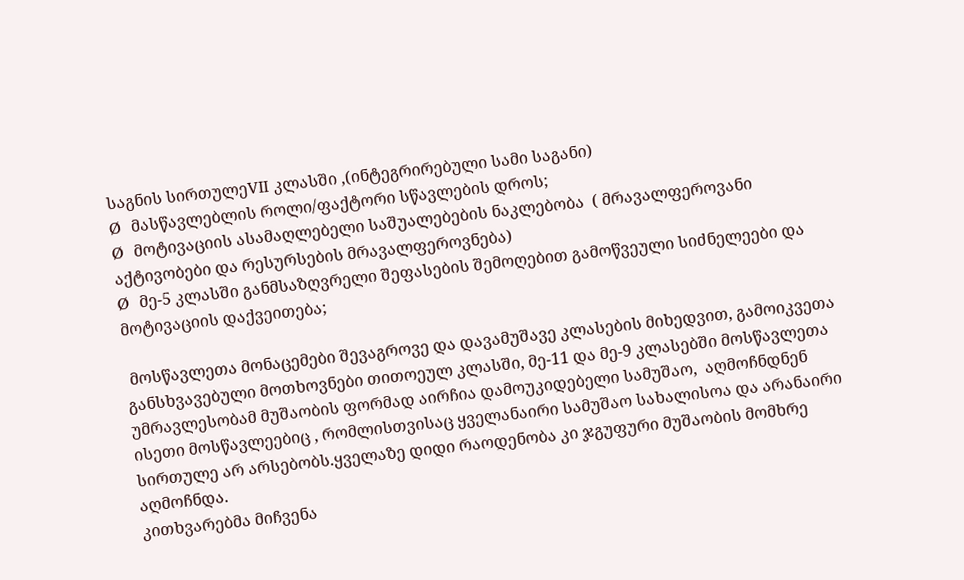საგნის სირთულეVII კლასში ,(ინტეგრირებული სამი საგანი)
Ø  მასწავლებლის როლი/ფაქტორი სწავლების დროს;
Ø  მოტივაციის ასამაღლებელი საშუალებების ნაკლებობა  ( მრავალფეროვანი აქტივობები და რესურსების მრავალფეროვნება)
Ø  მე-5 კლასში განმსაზღვრელი შეფასების შემოღებით გამოწვეული სიძნელეები და მოტივაციის დაქვეითება;

 მოსწავლეთა მონაცემები შევაგროვე და დავამუშავე კლასების მიხედვით, გამოიკვეთა განსხვავებული მოთხოვნები თითოეულ კლასში, მე-11 და მე-9 კლასებში მოსწავლეთა უმრავლესობამ მუშაობის ფორმად აირჩია დამოუკიდებელი სამუშაო,  აღმოჩნდნენ  ისეთი მოსწავლეებიც , რომლისთვისაც ყველანაირი სამუშაო სახალისოა და არანაირი სირთულე არ არსებობს.ყველაზე დიდი რაოდენობა კი ჯგუფური მუშაობის მომხრე აღმოჩნდა.
კითხვარებმა მიჩვენა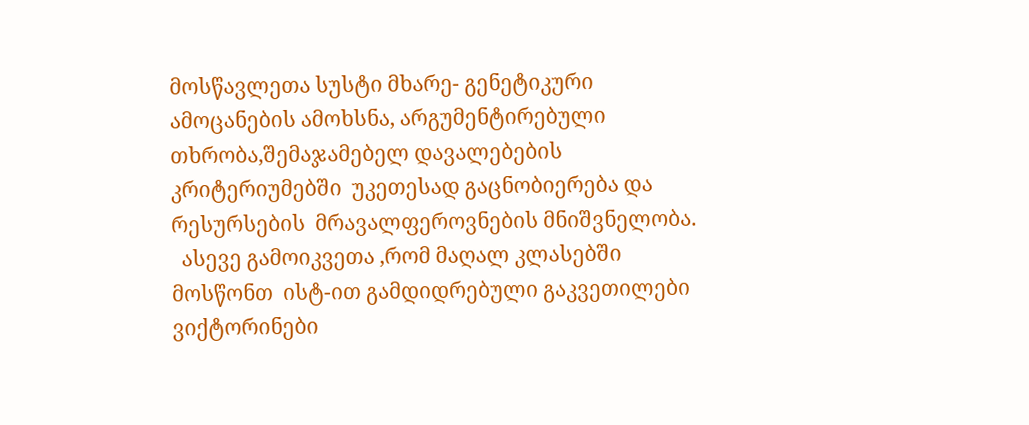მოსწავლეთა სუსტი მხარე- გენეტიკური ამოცანების ამოხსნა, არგუმენტირებული  თხრობა,შემაჯამებელ დავალებების  კრიტერიუმებში  უკეთესად გაცნობიერება და რესურსების  მრავალფეროვნების მნიშვნელობა.
  ასევე გამოიკვეთა ,რომ მაღალ კლასებში მოსწონთ  ისტ-ით გამდიდრებული გაკვეთილები ვიქტორინები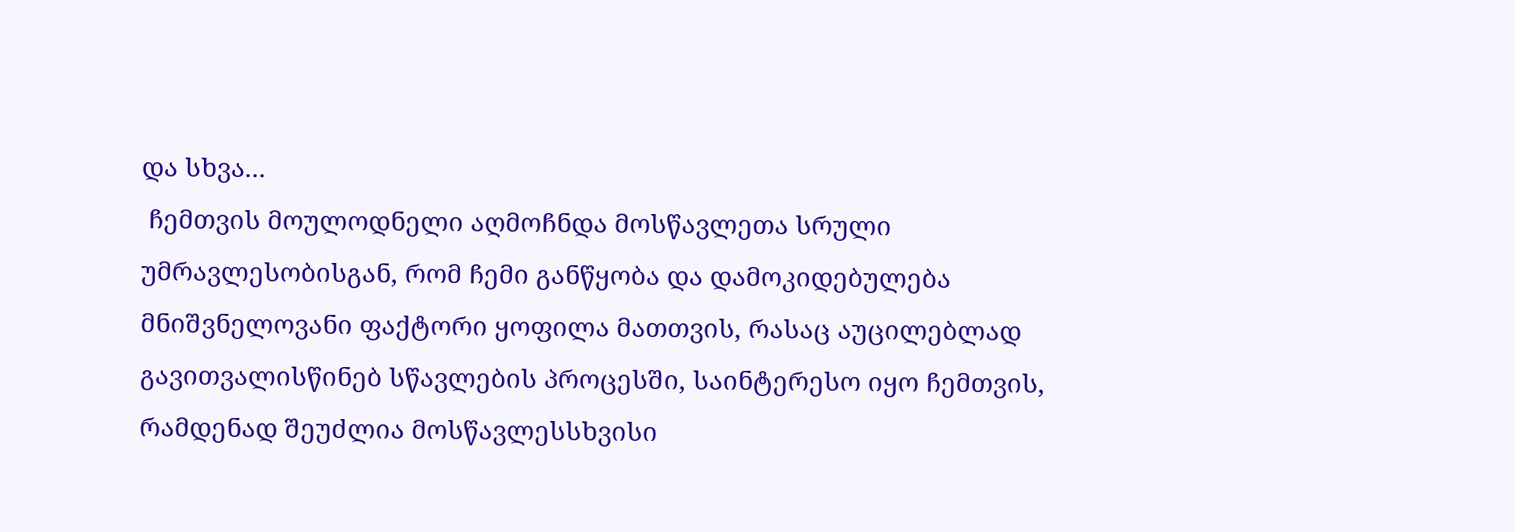და სხვა...
 ჩემთვის მოულოდნელი აღმოჩნდა მოსწავლეთა სრული უმრავლესობისგან, რომ ჩემი განწყობა და დამოკიდებულება მნიშვნელოვანი ფაქტორი ყოფილა მათთვის, რასაც აუცილებლად გავითვალისწინებ სწავლების პროცესში, საინტერესო იყო ჩემთვის, რამდენად შეუძლია მოსწავლესსხვისი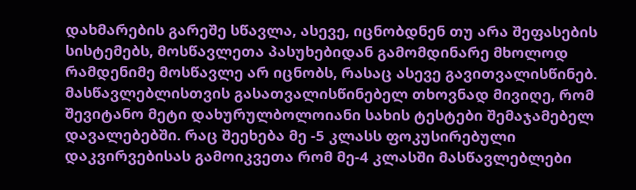დახმარების გარეშე სწავლა, ასევე, იცნობდნენ თუ არა შეფასების სისტემებს, მოსწავლეთა პასუხებიდან გამომდინარე მხოლოდ რამდენიმე მოსწავლე არ იცნობს, რასაც ასევე გავითვალისწინებ. მასწავლებლისთვის გასათვალისწინებელ თხოვნად მივიღე, რომ შევიტანო მეტი დახურულბოლოიანი სახის ტესტები შემაჯამებელ დავალებებში. რაც შეეხება მე -5 კლასს ფოკუსირებული დაკვირვებისას გამოიკვეთა რომ მე-4 კლასში მასწავლებლები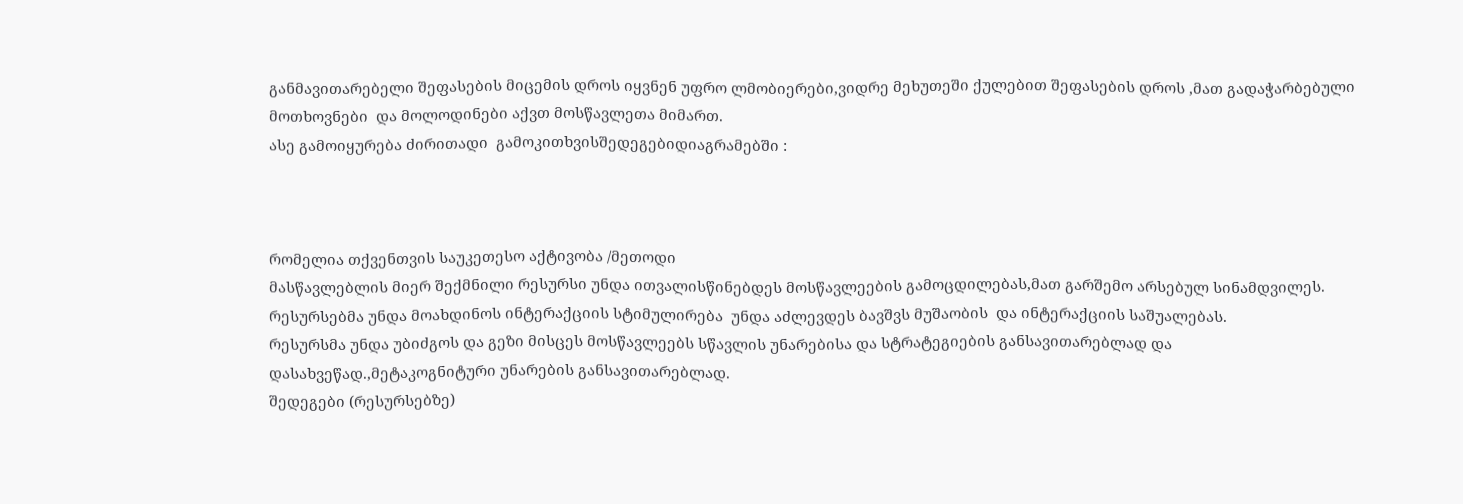განმავითარებელი შეფასების მიცემის დროს იყვნენ უფრო ლმობიერები,ვიდრე მეხუთეში ქულებით შეფასების დროს ,მათ გადაჭარბებული მოთხოვნები  და მოლოდინები აქვთ მოსწავლეთა მიმართ.
ასე გამოიყურება ძირითადი  გამოკითხვისშედეგებიდიაგრამებში :



რომელია თქვენთვის საუკეთესო აქტივობა /მეთოდი
მასწავლებლის მიერ შექმნილი რესურსი უნდა ითვალისწინებდეს მოსწავლეების გამოცდილებას,მათ გარშემო არსებულ სინამდვილეს.
რესურსებმა უნდა მოახდინოს ინტერაქციის სტიმულირება  უნდა აძლევდეს ბავშვს მუშაობის  და ინტერაქციის საშუალებას.
რესურსმა უნდა უბიძგოს და გეზი მისცეს მოსწავლეებს სწავლის უნარებისა და სტრატეგიების განსავითარებლად და დასახვეწად.,მეტაკოგნიტური უნარების განსავითარებლად.
შედეგები (რესურსებზე)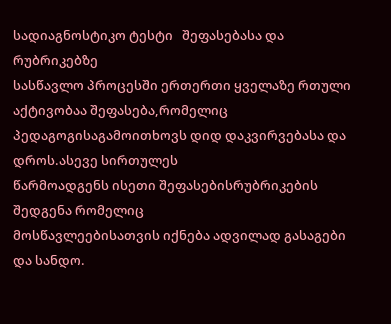სადიაგნოსტიკო ტესტი   შეფასებასა და რუბრიკებზე
სასწავლო პროცესში ერთერთი ყველაზე რთული აქტივობაა შეფასება,რომელიც
პედაგოგისაგამოითხოვს დიდ დაკვირვებასა და დროს.ასევე სირთულეს
წარმოადგენს ისეთი შეფასებისრუბრიკების შედგენა რომელიც
მოსწავლეებისათვის იქნება ადვილად გასაგები და სანდო.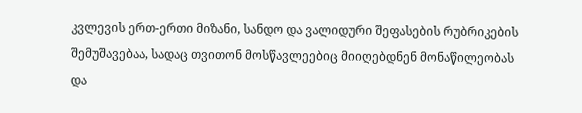კვლევის ერთ-ერთი მიზანი, სანდო და ვალიდური შეფასების რუბრიკების შემუშავებაა, სადაც თვითონ მოსწავლეებიც მიიღებდნენ მონაწილეობას და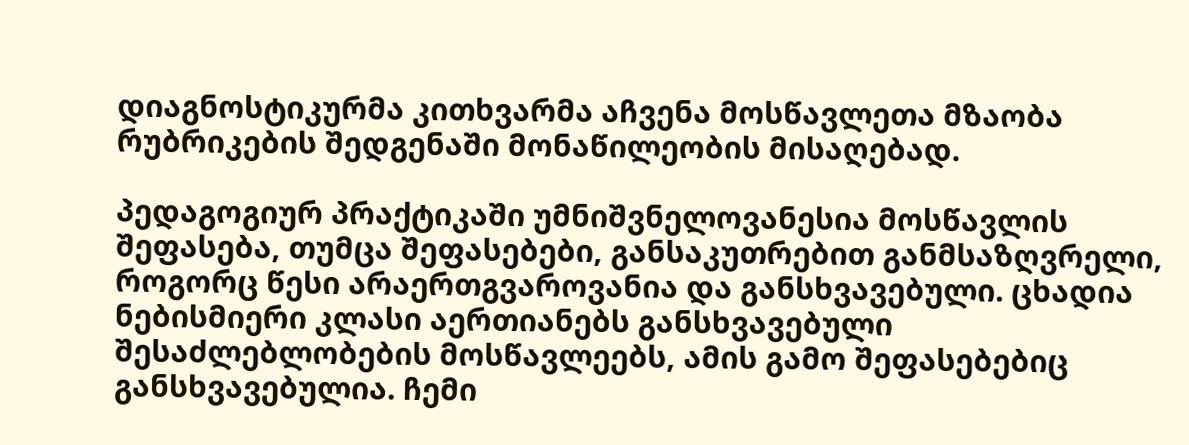დიაგნოსტიკურმა კითხვარმა აჩვენა მოსწავლეთა მზაობა რუბრიკების შედგენაში მონაწილეობის მისაღებად.

პედაგოგიურ პრაქტიკაში უმნიშვნელოვანესია მოსწავლის შეფასება, თუმცა შეფასებები, განსაკუთრებით განმსაზღვრელი, როგორც წესი არაერთგვაროვანია და განსხვავებული. ცხადია ნებისმიერი კლასი აერთიანებს განსხვავებული შესაძლებლობების მოსწავლეებს, ამის გამო შეფასებებიც განსხვავებულია. ჩემი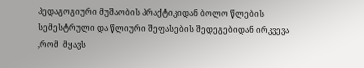პედაგოგიური მუშაობის პრაქტიკიდან ბოლო წლების სემესტრული და წლიური შეფასების შედეგებიდან ირკვევა ,რომ  მყავს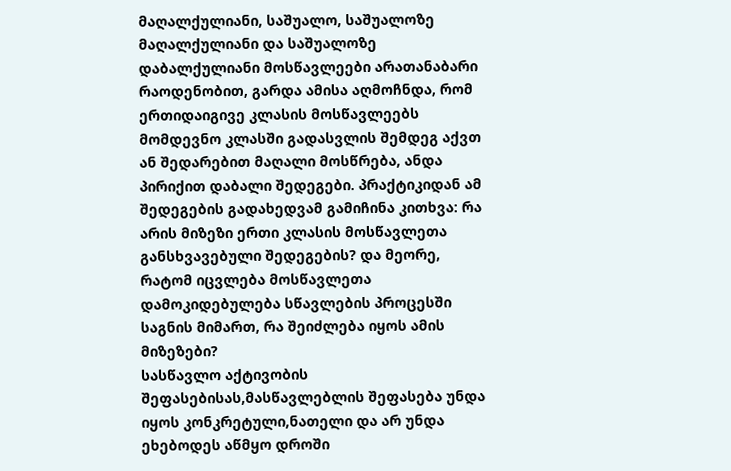მაღალქულიანი, საშუალო, საშუალოზე მაღალქულიანი და საშუალოზე დაბალქულიანი მოსწავლეები არათანაბარი რაოდენობით, გარდა ამისა აღმოჩნდა, რომ ერთიდაიგივე კლასის მოსწავლეებს მომდევნო კლასში გადასვლის შემდეგ აქვთ ან შედარებით მაღალი მოსწრება, ანდა პირიქით დაბალი შედეგები. პრაქტიკიდან ამ შედეგების გადახედვამ გამიჩინა კითხვა: რა არის მიზეზი ერთი კლასის მოსწავლეთა განსხვავებული შედეგების? და მეორე, რატომ იცვლება მოსწავლეთა დამოკიდებულება სწავლების პროცესში საგნის მიმართ, რა შეიძლება იყოს ამის მიზეზები?
სასწავლო აქტივობის შეფასებისას,მასწავლებლის შეფასება უნდა იყოს კონკრეტული,ნათელი და არ უნდა ეხებოდეს აწმყო დროში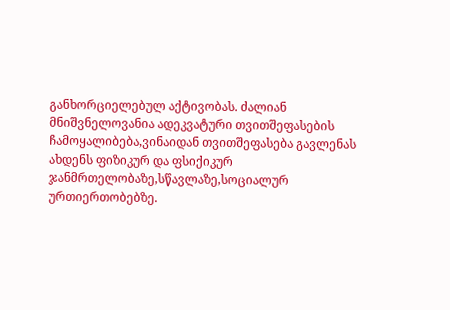განხორციელებულ აქტივობას. ძალიან მნიშვნელოვანია ადეკვატური თვითშეფასების ჩამოყალიბება,ვინაიდან თვითშეფასება გავლენას ახდენს ფიზიკურ და ფსიქიკურ ჯანმრთელობაზე,სწავლაზე,სოციალურ ურთიერთობებზე.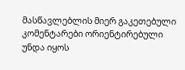მასწავლებლის მიერ გაკეთებული კომენტარები ორიენტირებული უნდა იყოს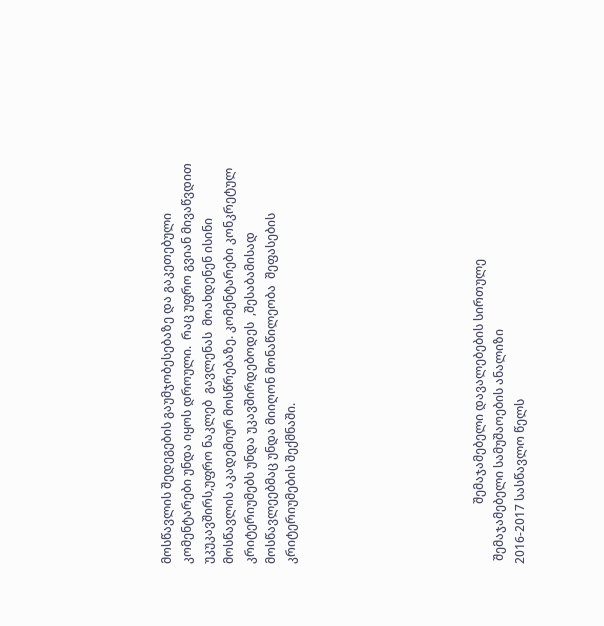მოსწავლის შედეგების გაუმჯობესებაზე და გაკეთებული კომენტარები უნდა იყოს დროული.  რაც უფრო გვიან მივაწვდით უკუკავშირს,უფრო ნაკლებ  გავლენას  მოახდენენ ისინი მოსწავლის აკადემიურ მოსწრებაზე. კომენტარები კონკრეტულ კრიტერიუმებს უნდა უკავშირდებოდეს  ,შესაბამისად მოსწავლეებმაც უნდა მიიღონ მონაწილეობა  შეფასების კრიტერიუმების შექმნაში.








                    შემაჯამებელი დავალებების სირთულე
 შემაჯამებელი სამუშაოების ანალიზი
2016-2017 სასწავლო წელს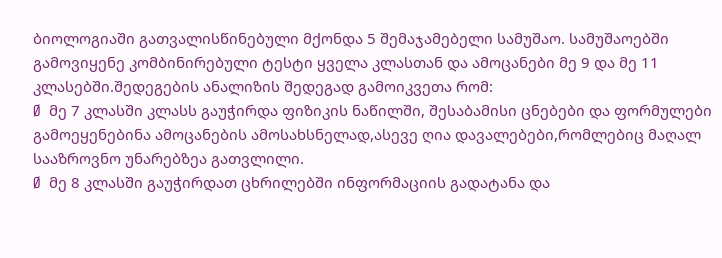ბიოლოგიაში გათვალისწინებული მქონდა 5 შემაჯამებელი სამუშაო. სამუშაოებში გამოვიყენე კომბინირებული ტესტი ყველა კლასთან და ამოცანები მე 9 და მე 11 კლასებში.შედეგების ანალიზის შედეგად გამოიკვეთა რომ:
Ø  მე 7 კლასში კლასს გაუჭირდა ფიზიკის ნაწილში, შესაბამისი ცნებები და ფორმულები გამოეყენებინა ამოცანების ამოსახსნელად,ასევე ღია დავალებები,რომლებიც მაღალ სააზროვნო უნარებზეა გათვლილი.
Ø  მე 8 კლასში გაუჭირდათ ცხრილებში ინფორმაციის გადატანა და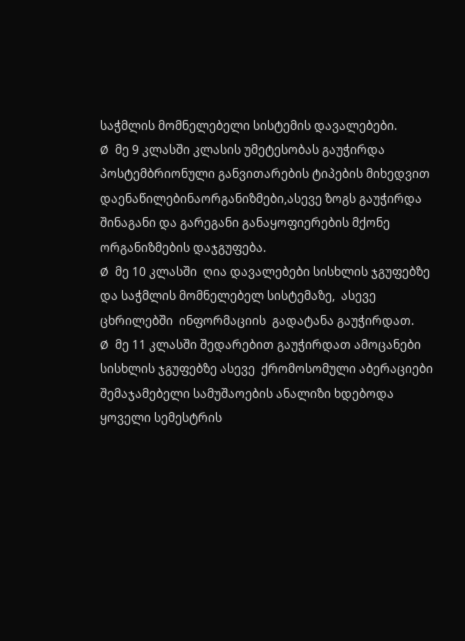საჭმლის მომნელებელი სისტემის დავალებები.
Ø  მე 9 კლასში კლასის უმეტესობას გაუჭირდა პოსტემბრიონული განვითარების ტიპების მიხედვით დაენაწილებინაორგანიზმები,ასევე ზოგს გაუჭირდა შინაგანი და გარეგანი განაყოფიერების მქონე ორგანიზმების დაჯგუფება.
Ø  მე 10 კლასში  ღია დავალებები სისხლის ჯგუფებზე და საჭმლის მომნელებელ სისტემაზე,  ასევე ცხრილებში  ინფორმაციის  გადატანა გაუჭირდათ.
Ø  მე 11 კლასში შედარებით გაუჭირდათ ამოცანები სისხლის ჯგუფებზე ასევე  ქრომოსომული აბერაციები
შემაჯამებელი სამუშაოების ანალიზი ხდებოდა ყოველი სემესტრის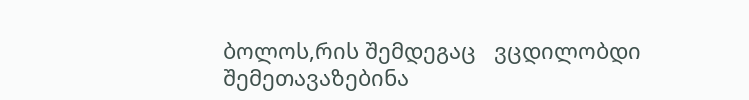ბოლოს,რის შემდეგაც   ვცდილობდი შემეთავაზებინა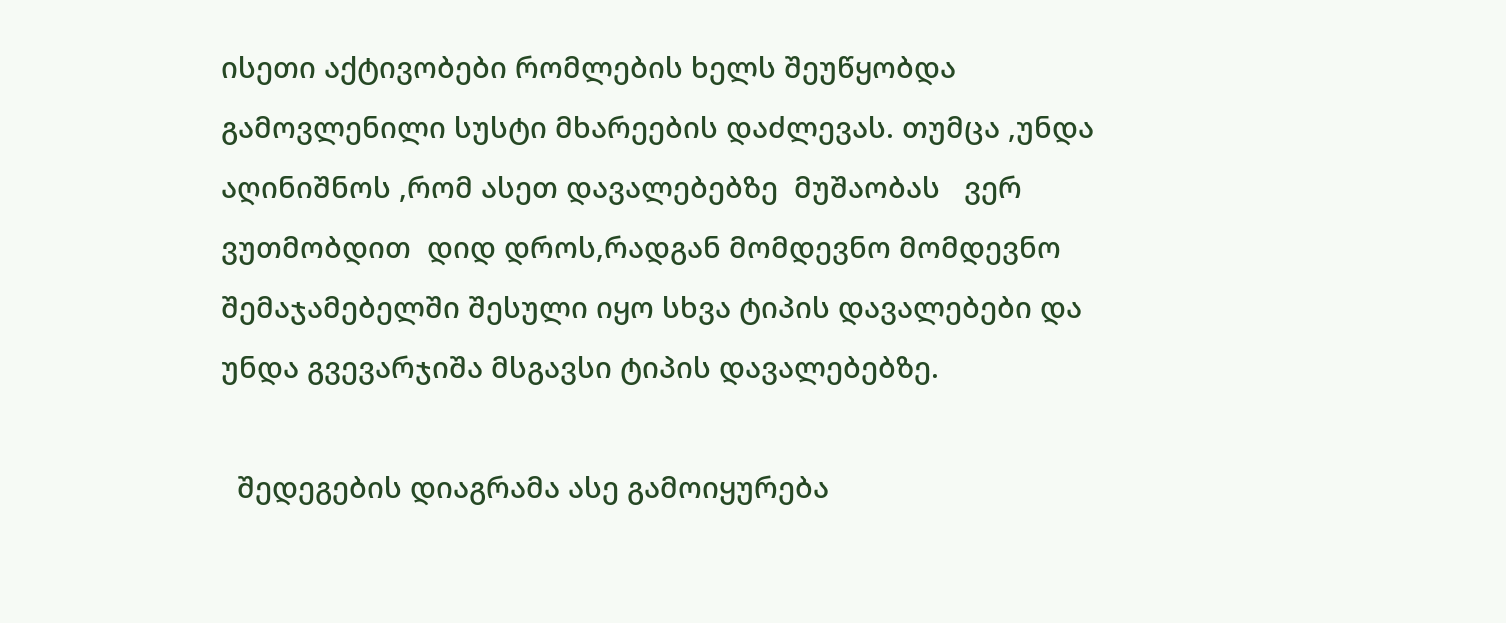ისეთი აქტივობები რომლების ხელს შეუწყობდა გამოვლენილი სუსტი მხარეების დაძლევას. თუმცა ,უნდა აღინიშნოს ,რომ ასეთ დავალებებზე  მუშაობას   ვერ ვუთმობდით  დიდ დროს,რადგან მომდევნო მომდევნო შემაჯამებელში შესული იყო სხვა ტიპის დავალებები და უნდა გვევარჯიშა მსგავსი ტიპის დავალებებზე.

  შედეგების დიაგრამა ასე გამოიყურება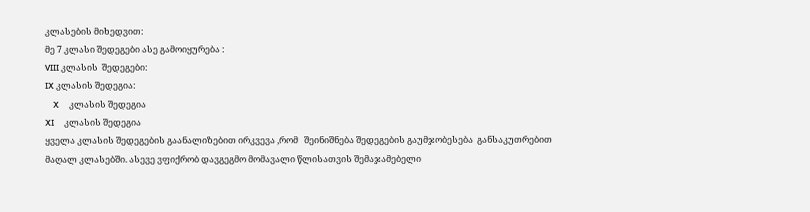კლასების მიხედვით:
მე 7 კლასი შედეგები ასე გამოიყურება :
VIII კლასის  შედეგები:
IX კლასის შედეგია:
    X     კლასის შედეგია
XI     კლასის შედეგია
ყველა კლასის შედეგების გაანალიზებით ირკვევა ,რომ   შეინიშნება შედეგების გაუმჯობესება  განსაკუთრებით მაღალ კლასებში. ასევე ვფიქრობ დავგეგმო მომავალი წლისათვის შემაჯამებელი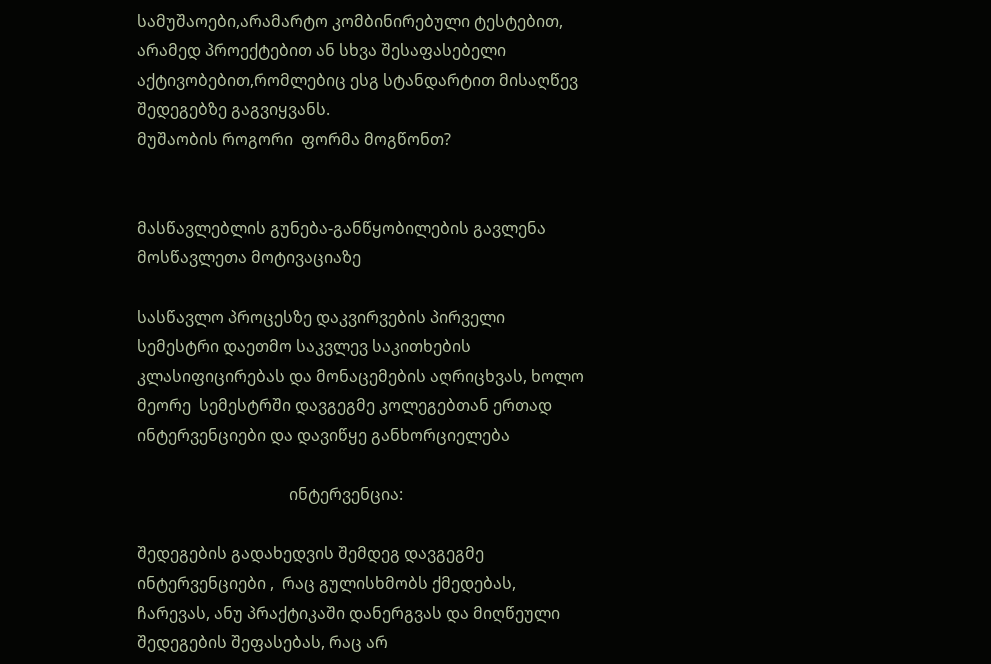სამუშაოები,არამარტო კომბინირებული ტესტებით,  არამედ პროექტებით ან სხვა შესაფასებელი  აქტივობებით,რომლებიც ესგ სტანდარტით მისაღწევ შედეგებზე გაგვიყვანს.
მუშაობის როგორი  ფორმა მოგწონთ?


მასწავლებლის გუნება-განწყობილების გავლენა მოსწავლეთა მოტივაციაზე

სასწავლო პროცესზე დაკვირვების პირველი სემესტრი დაეთმო საკვლევ საკითხების კლასიფიცირებას და მონაცემების აღრიცხვას, ხოლო მეორე  სემესტრში დავგეგმე კოლეგებთან ერთად ინტერვენციები და დავიწყე განხორციელება

                                      ინტერვენცია:

შედეგების გადახედვის შემდეგ დავგეგმე ინტერვენციები ,  რაც გულისხმობს ქმედებას, ჩარევას, ანუ პრაქტიკაში დანერგვას და მიღწეული შედეგების შეფასებას, რაც არ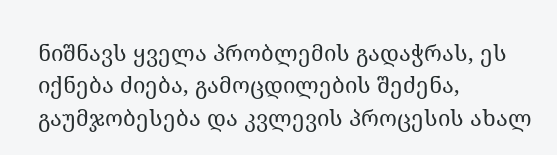ნიშნავს ყველა პრობლემის გადაჭრას, ეს იქნება ძიება, გამოცდილების შეძენა, გაუმჯობესება და კვლევის პროცესის ახალ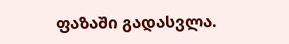ფაზაში გადასვლა.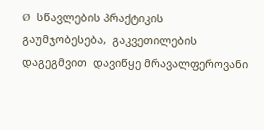Ø  სწავლების პრაქტიკის  გაუმჯობესება,  გაკვეთილების დაგეგმვით  დავიწყე მრავალფეროვანი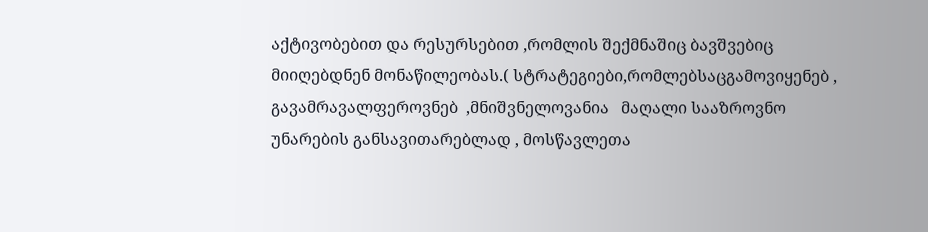აქტივობებით და რესურსებით ,რომლის შექმნაშიც ბავშვებიც მიიღებდნენ მონაწილეობას.( სტრატეგიები,რომლებსაცგამოვიყენებ ,  გავამრავალფეროვნებ  ,მნიშვნელოვანია   მაღალი სააზროვნო უნარების განსავითარებლად , მოსწავლეთა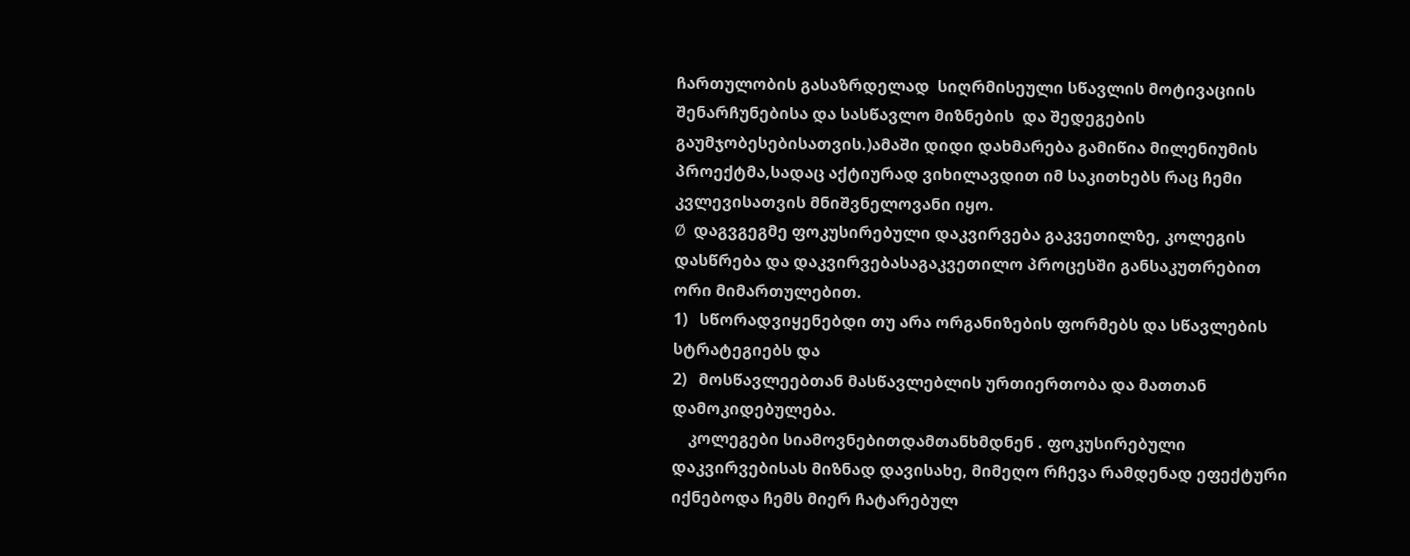ჩართულობის გასაზრდელად  სიღრმისეული სწავლის მოტივაციის შენარჩუნებისა და სასწავლო მიზნების  და შედეგების გაუმჯობესებისათვის.)ამაში დიდი დახმარება გამიწია მილენიუმის პროექტმა,სადაც აქტიურად ვიხილავდით იმ საკითხებს რაც ჩემი კვლევისათვის მნიშვნელოვანი იყო.
Ø  დაგვგეგმე ფოკუსირებული დაკვირვება გაკვეთილზე, კოლეგის დასწრება და დაკვირვებასაგაკვეთილო პროცესში განსაკუთრებით ორი მიმართულებით.
1)   სწორადვიყენებდი თუ არა ორგანიზების ფორმებს და სწავლების სტრატეგიებს და
2)   მოსწავლეებთან მასწავლებლის ურთიერთობა და მათთან დამოკიდებულება.
    კოლეგები სიამოვნებითდამთანხმდნენ . ფოკუსირებული დაკვირვებისას მიზნად დავისახე, მიმეღო რჩევა რამდენად ეფექტური იქნებოდა ჩემს მიერ ჩატარებულ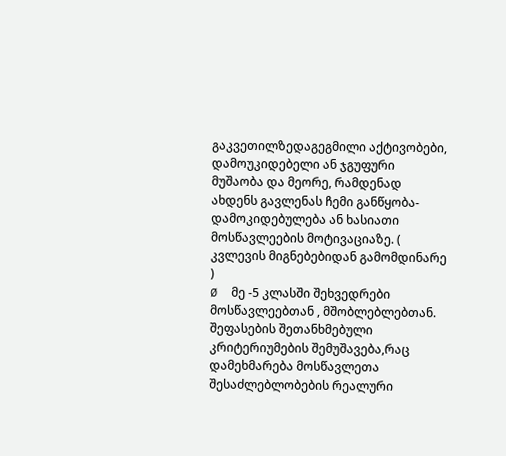გაკვეთილზედაგეგმილი აქტივობები, დამოუკიდებელი ან ჯგუფური მუშაობა და მეორე, რამდენად ახდენს გავლენას ჩემი განწყობა-დამოკიდებულება ან ხასიათი მოსწავლეების მოტივაციაზე. ( კვლევის მიგნებებიდან გამომდინარე )
Ø  მე -5 კლასში შეხვედრები მოსწავლეებთან , მშობლებლებთან. შეფასების შეთანხმებული კრიტერიუმების შემუშავება,რაც დამეხმარება მოსწავლეთა შესაძლებლობების რეალური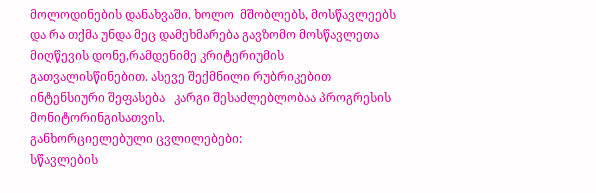მოლოდინების დანახვაში. ხოლო  მშობლებს, მოსწავლეებს  და რა თქმა უნდა მეც დამეხმარება გავზომო მოსწავლეთა მიღწევის დონე,რამდენიმე კრიტერიუმის გათვალისწინებით. ასევე შექმნილი რუბრიკებით ინტენსიური შეფასება   კარგი შესაძლებლობაა პროგრესის მონიტორინგისათვის.
განხორციელებული ცვლილებები:
სწავლების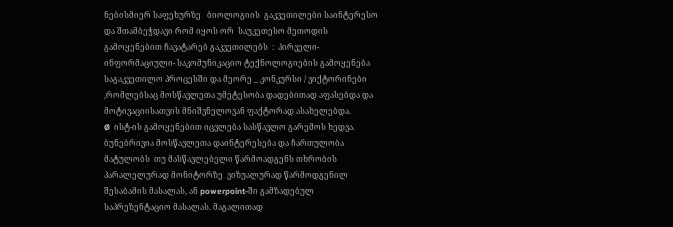ნებისმიერ საფეხურზე   ბიოლოგიის  გაკვეთილები საინტერესო და შთამბეჭდავი რომ იყოს ორ  საუკეთესო მეთოდის გამოყენებით ჩავატარებ გაკვეთილებს  :  პირველი-ინფორმაციული- საკომუნიკაციო ტექნოლოგიების გამოყენება საგაკვეთილო პროცესში და მეორე _ კონკურსი / ვიქტორინები ,რომლებსაც მოსწავლეთა უმეტესობა დადებითად აფასებდა და მოტივაციისათვის მნიშვნელოვან ფაქტორად ასახელებდა.
Ø  ისტ-ის გამოყენებით იცვლება სასწავლო გარემოს ხედვა.  ბუნებრივია მოსწავლეთა დაინტერესება და ჩართულობა მატულობს  თუ მასწავლებელი წარმოადგენს თხრობის პარალელურად მონიტორზე  ვიზუალურად წარმოდგენილ შესაბამის მასალას, ან powerpoint-ში გამზადებულ საპრეზენტაციო მასალას. მაგალითად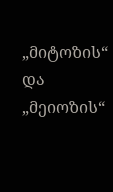„მიტოზის“ და „მეიოზის“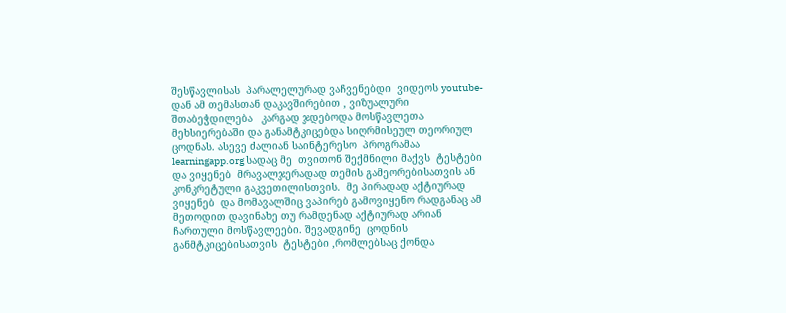შესწავლისას  პარალელურად ვაჩვენებდი  ვიდეოს youtube- დან ამ თემასთან დაკავშირებით , ვიზუალური შთაბეჭდილება   კარგად ჯდებოდა მოსწავლეთა მეხსიერებაში და განამტკიცებდა სიღრმისეულ თეორიულ ცოდნას. ასევე ძალიან საინტერესო  პროგრამაა learningapp.org სადაც მე  თვითონ შექმნილი მაქვს  ტესტები და ვიყენებ  მრავალჯერადად თემის გამეორებისათვის ან კონკრეტული გაკვეთილისთვის.  მე პირადად აქტიურად ვიყენებ  და მომავალშიც ვაპირებ გამოვიყენო რადგანაც ამ მეთოდით დავინახე თუ რამდენად აქტიურად არიან ჩართული მოსწავლეები. შევადგინე  ცოდნის განმტკიცებისათვის  ტესტები ,რომლებსაც ქონდა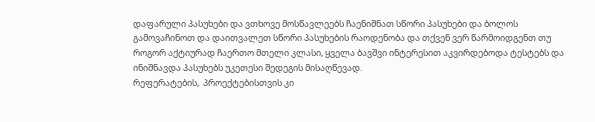დაფარული პასუხები და ვთხოვე მოსწავლეებს ჩაენიშნათ სწორი პასუხები და ბოლოს გამოვაჩინოთ და დაითვალეთ სწორი პასუხების რაოდენობა და თქვენ ვერ წარმოიდგენთ თუ როგორ აქტიურად ჩაერთო მთელი კლასი, ყველა ბავშვი ინტერესით აკვირდებოდა ტესტებს და ინიშნავდა პასუხებს უკეთესი შედეგის მისაღწევად.
რეფერატების,  პროექტებისთვის კი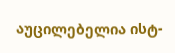აუცილებელია ისტ-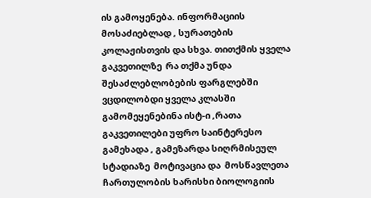ის გამოყენება. ინფორმაციის მოსაძიებლად , სურათების კოლაჟისთვის და სხვა. თითქმის ყველა გაკვეთილზე  რა თქმა უნდა შესაძლებლობების ფარგლებში ვცდილობდი ყველა კლასში გამომეყენებინა ისტ-ი ,რათა გაკვეთილები უფრო საინტერესო გამეხადა , გამეზარდა სიღრმისეულ სტადიაზე  მოტივაცია და  მოსწავლეთა ჩართულობის ხარისხი ბიოლოგიის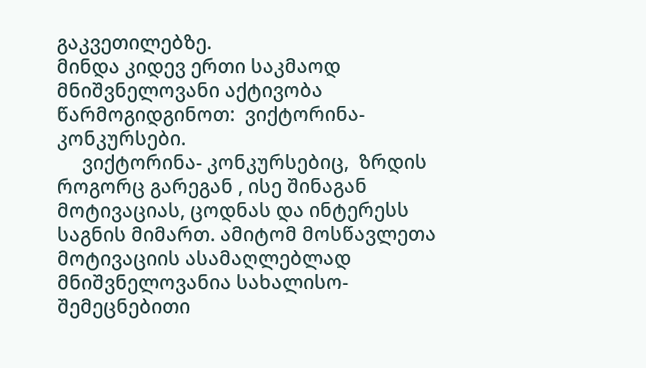გაკვეთილებზე.
მინდა კიდევ ერთი საკმაოდ მნიშვნელოვანი აქტივობა  წარმოგიდგინოთ:  ვიქტორინა- კონკურსები.
     ვიქტორინა- კონკურსებიც,  ზრდის როგორც გარეგან , ისე შინაგან მოტივაციას, ცოდნას და ინტერესს საგნის მიმართ. ამიტომ მოსწავლეთა მოტივაციის ასამაღლებლად მნიშვნელოვანია სახალისო-შემეცნებითი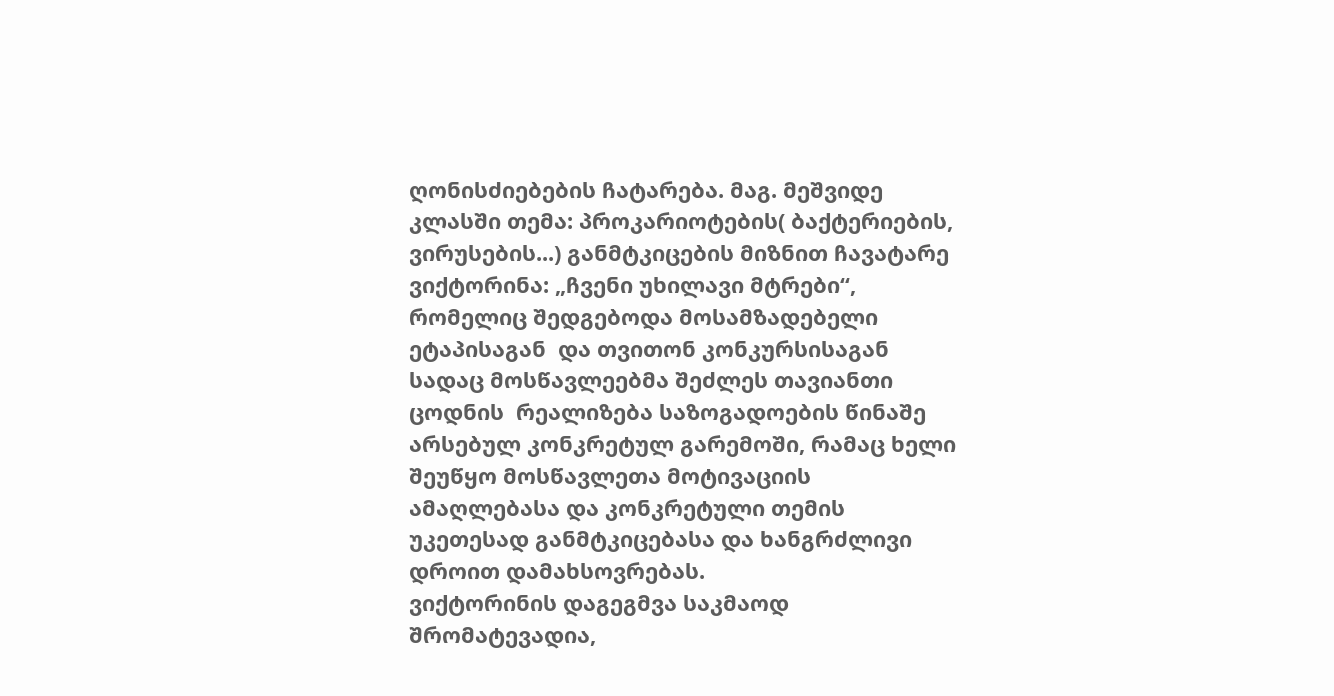ღონისძიებების ჩატარება. მაგ. მეშვიდე კლასში თემა: პროკარიოტების( ბაქტერიების, ვირუსების...) განმტკიცების მიზნით ჩავატარე  ვიქტორინა: „ჩვენი უხილავი მტრები“, რომელიც შედგებოდა მოსამზადებელი ეტაპისაგან  და თვითონ კონკურსისაგან სადაც მოსწავლეებმა შეძლეს თავიანთი ცოდნის  რეალიზება საზოგადოების წინაშე  არსებულ კონკრეტულ გარემოში, რამაც ხელი შეუწყო მოსწავლეთა მოტივაციის ამაღლებასა და კონკრეტული თემის უკეთესად განმტკიცებასა და ხანგრძლივი დროით დამახსოვრებას.
ვიქტორინის დაგეგმვა საკმაოდ შრომატევადია,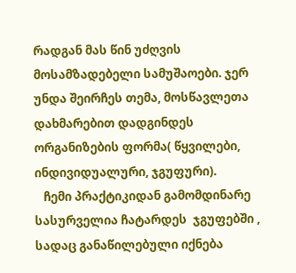რადგან მას წინ უძღვის მოსამზადებელი სამუშაოები. ჯერ უნდა შეირჩეს თემა, მოსწავლეთა დახმარებით დადგინდეს ორგანიზების ფორმა( წყვილები, ინდივიდუალური, ჯგუფური).
   ჩემი პრაქტიკიდან გამომდინარე სასურველია ჩატარდეს  ჯგუფებში , სადაც განაწილებული იქნება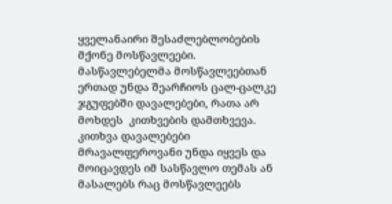ყველანაირი შესაძლებლობების მქონე მოსწავლეები. მასწავლებელმა მოსწავლეებთან ერთად უნდა შეარჩიოს ცალ-ცალკე ჯგუფებში დავალებები, რათა არ მოხდეს  კითხვების დამთხვევა. კითხვა დავალებები მრავალფეროვანი უნდა იყვეს და მოიცავდეს იმ სასწავლო თემას ან მასალებს რაც მოსწავლეებს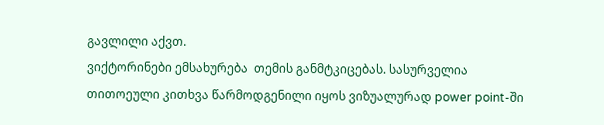გავლილი აქვთ.
ვიქტორინები ემსახურება  თემის განმტკიცებას. სასურველია თითოეული კითხვა წარმოდგენილი იყოს ვიზუალურად power point-ში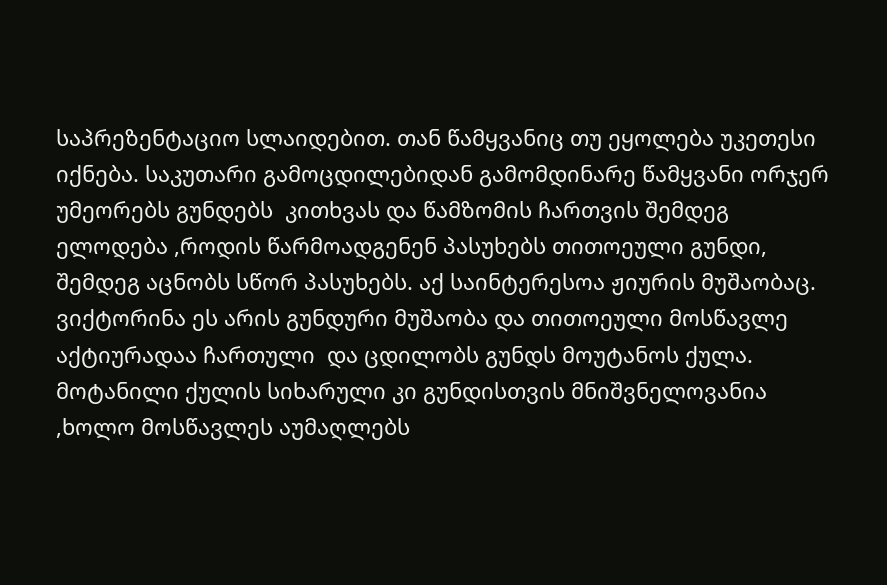საპრეზენტაციო სლაიდებით. თან წამყვანიც თუ ეყოლება უკეთესი იქნება. საკუთარი გამოცდილებიდან გამომდინარე წამყვანი ორჯერ უმეორებს გუნდებს  კითხვას და წამზომის ჩართვის შემდეგ ელოდება ,როდის წარმოადგენენ პასუხებს თითოეული გუნდი, შემდეგ აცნობს სწორ პასუხებს. აქ საინტერესოა ჟიურის მუშაობაც.
ვიქტორინა ეს არის გუნდური მუშაობა და თითოეული მოსწავლე აქტიურადაა ჩართული  და ცდილობს გუნდს მოუტანოს ქულა. მოტანილი ქულის სიხარული კი გუნდისთვის მნიშვნელოვანია ,ხოლო მოსწავლეს აუმაღლებს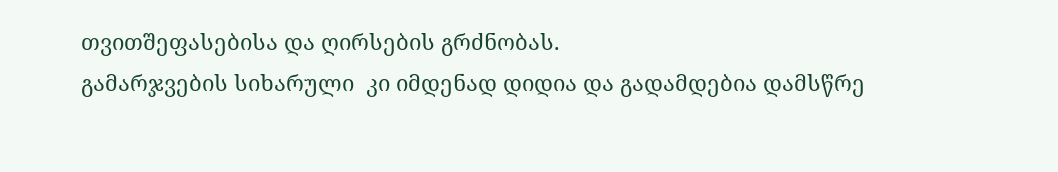თვითშეფასებისა და ღირსების გრძნობას.
გამარჯვების სიხარული  კი იმდენად დიდია და გადამდებია დამსწრე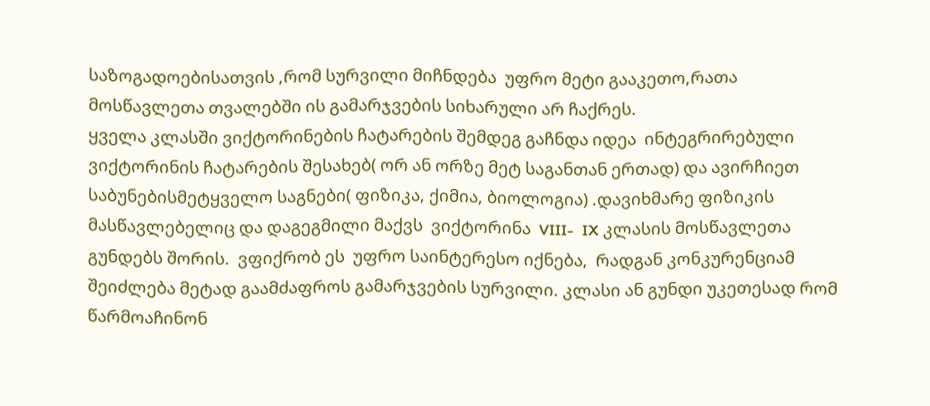საზოგადოებისათვის ,რომ სურვილი მიჩნდება  უფრო მეტი გააკეთო,რათა მოსწავლეთა თვალებში ის გამარჯვების სიხარული არ ჩაქრეს.
ყველა კლასში ვიქტორინების ჩატარების შემდეგ გაჩნდა იდეა  ინტეგრირებული ვიქტორინის ჩატარების შესახებ( ორ ან ორზე მეტ საგანთან ერთად) და ავირჩიეთ საბუნებისმეტყველო საგნები( ფიზიკა, ქიმია, ბიოლოგია) .დავიხმარე ფიზიკის მასწავლებელიც და დაგეგმილი მაქვს  ვიქტორინა  VIII-  IX კლასის მოსწავლეთა გუნდებს შორის.  ვფიქრობ ეს  უფრო საინტერესო იქნება,  რადგან კონკურენციამ შეიძლება მეტად გაამძაფროს გამარჯვების სურვილი. კლასი ან გუნდი უკეთესად რომ წარმოაჩინონ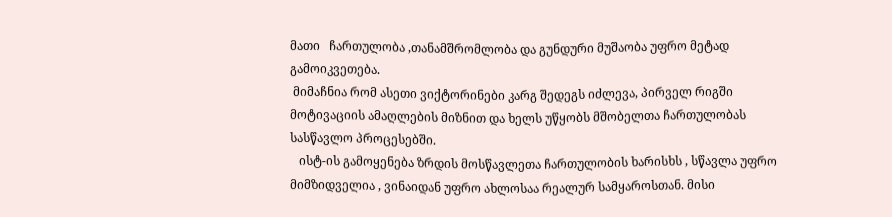მათი   ჩართულობა ,თანამშრომლობა და გუნდური მუშაობა უფრო მეტად გამოიკვეთება.
 მიმაჩნია რომ ასეთი ვიქტორინები კარგ შედეგს იძლევა, პირველ რიგში მოტივაციის ამაღლების მიზნით და ხელს უწყობს მშობელთა ჩართულობას სასწავლო პროცესებში.
   ისტ-ის გამოყენება ზრდის მოსწავლეთა ჩართულობის ხარისხს , სწავლა უფრო მიმზიდველია , ვინაიდან უფრო ახლოსაა რეალურ სამყაროსთან. მისი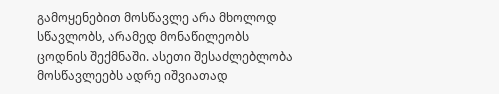გამოყენებით მოსწავლე არა მხოლოდ სწავლობს, არამედ მონაწილეობს ცოდნის შექმნაში. ასეთი შესაძლებლობა მოსწავლეებს ადრე იშვიათად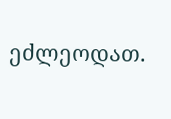ეძლეოდათ.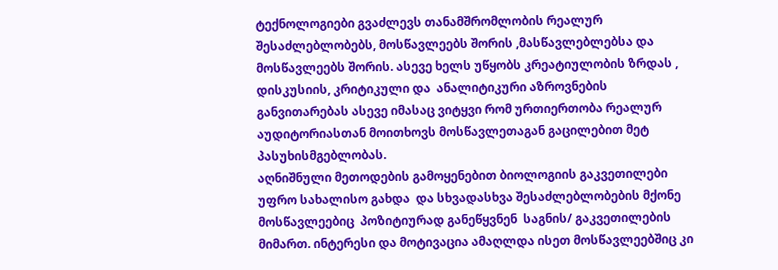ტექნოლოგიები გვაძლევს თანამშრომლობის რეალურ შესაძლებლობებს, მოსწავლეებს შორის ,მასწავლებლებსა და მოსწავლეებს შორის. ასევე ხელს უწყობს კრეატიულობის ზრდას , დისკუსიის, კრიტიკული და  ანალიტიკური აზროვნების განვითარებას ასევე იმასაც ვიტყვი რომ ურთიერთობა რეალურ აუდიტორიასთან მოითხოვს მოსწავლეთაგან გაცილებით მეტ პასუხისმგებლობას.
აღნიშნული მეთოდების გამოყენებით ბიოლოგიის გაკვეთილები უფრო სახალისო გახდა  და სხვადასხვა შესაძლებლობების მქონე მოსწავლეებიც  პოზიტიურად განეწყვნენ  საგნის/ გაკვეთილების მიმართ. ინტერესი და მოტივაცია ამაღლდა ისეთ მოსწავლეებშიც კი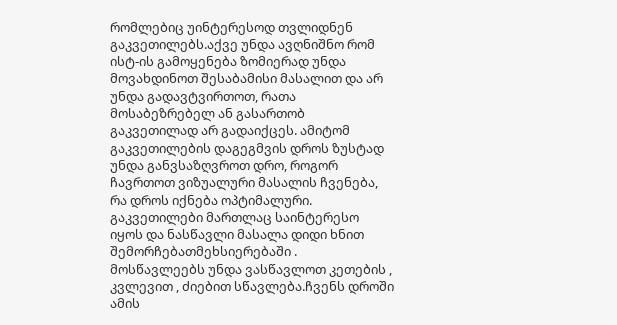რომლებიც უინტერესოდ თვლიდნენ გაკვეთილებს.აქვე უნდა ავღნიშნო რომ ისტ-ის გამოყენება ზომიერად უნდა მოვახდინოთ შესაბამისი მასალით და არ უნდა გადავტვირთოთ, რათა მოსაბეზრებელ ან გასართობ გაკვეთილად არ გადაიქცეს. ამიტომ გაკვეთილების დაგეგმვის დროს ზუსტად უნდა განვსაზღვროთ დრო, როგორ ჩავრთოთ ვიზუალური მასალის ჩვენება, რა დროს იქნება ოპტიმალური.
გაკვეთილები მართლაც საინტერესო  იყოს და ნასწავლი მასალა დიდი ხნით შემორჩებათმეხსიერებაში . მოსწავლეებს უნდა ვასწავლოთ კეთების , კვლევით , ძიებით სწავლება.ჩვენს დროში ამის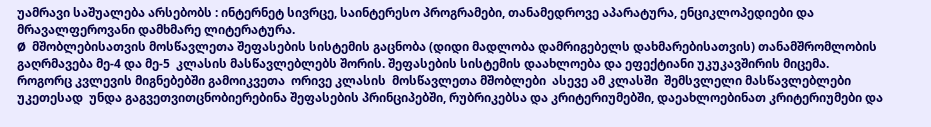უამრავი საშუალება არსებობს : ინტერნეტ სივრცე, საინტერესო პროგრამები, თანამედროვე აპარატურა, ენციკლოპედიები და  მრავალფეროვანი დამხმარე ლიტერატურა.
Ø  მშობლებისათვის მოსწავლეთა შეფასების სისტემის გაცნობა (დიდი მადლობა დამრიგებელს დახმარებისათვის) თანამშრომლობის გაღრმავება მე-4 და მე-5  კლასის მასწავლებლებს შორის. შეფასების სისტემის დაახლოება და ეფექტიანი უკუკავშირის მიცემა.
როგორც კვლევის მიგნებებში გამოიკვეთა  ორივე კლასის  მოსწავლეთა მშობლები  ასევე ამ კლასში  შემსვლელი მასწავლებლები უკეთესად  უნდა გაგვეთვითცნობიერებინა შეფასების პრინციპებში, რუბრიკებსა და კრიტერიუმებში, დაეახლოებინათ კრიტერიუმები და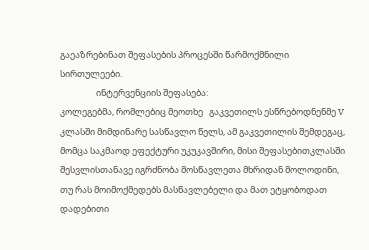გაეაზრებინათ შეფასების პროცესში წარმოქმნილი სირთულეები.
                  ინტერვენციის შეფასება:
კოლეგებმა, რომლებიც მეოთხე   გაკვეთილს ესწრებოდნენმე V კლასში მიმდინარე სასწავლო წელს, ამ გაკვეთილის შემდეგაც, მომცა საკმაოდ ეფექტური უკუკავშირი, მისი შეფასებითკლასში შესვლისთანავე იგრძნობა მოსწავლეთა მხრიდან მოლოდინი, თუ რას მოიმოქმედებს მასწავლებელი და მათ ეტყობოდათ დადებითი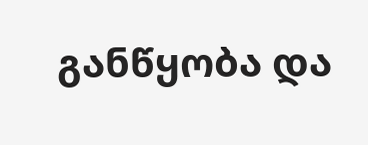განწყობა და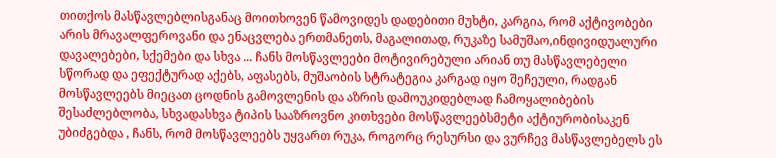თითქოს მასწავლებლისგანაც მოითხოვენ წამოვიდეს დადებითი მუხტი, კარგია, რომ აქტივობები არის მრავალფეროვანი და ენაცვლება ერთმანეთს, მაგალითად, რუკაზე სამუშაო,ინდივიდუალური დავალებები, სქემები და სხვა ... ჩანს მოსწავლეები მოტივირებული არიან თუ მასწავლებელი სწორად და ეფექტურად აქებს, აფასებს, მუშაობის სტრატეგია კარგად იყო შეჩეული, რადგან მოსწავლეებს მიეცათ ცოდნის გამოვლენის და აზრის დამოუკიდებლად ჩამოყალიბების შესაძლებლობა, სხვადასხვა ტიპის სააზროვნო კითხვები მოსწავლეებსმეტი აქტიურობისაკენ უბიძგებდა , ჩანს, რომ მოსწავლეებს უყვართ რუკა, როგორც რესურსი და ვურჩევ მასწავლებელს ეს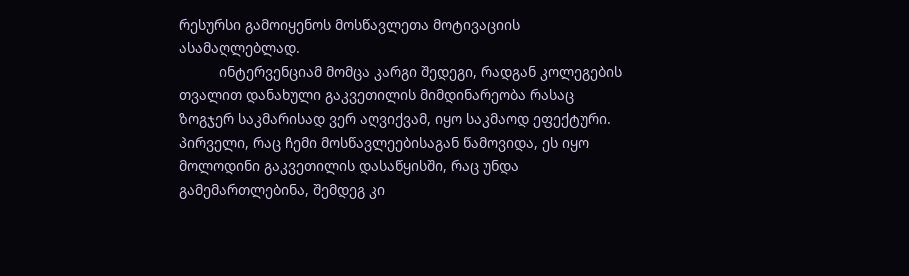რესურსი გამოიყენოს მოსწავლეთა მოტივაციის ასამაღლებლად.
          ინტერვენციამ მომცა კარგი შედეგი, რადგან კოლეგების  თვალით დანახული გაკვეთილის მიმდინარეობა რასაც ზოგჯერ საკმარისად ვერ აღვიქვამ, იყო საკმაოდ ეფექტური. პირველი, რაც ჩემი მოსწავლეებისაგან წამოვიდა, ეს იყო მოლოდინი გაკვეთილის დასაწყისში, რაც უნდა გამემართლებინა, შემდეგ კი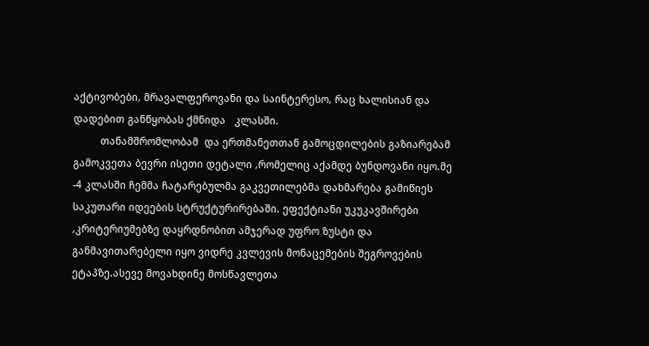აქტივობები, მრავალფეროვანი და საინტერესო, რაც ხალისიან და დადებით განწყობას ქმნიდა   კლასში.
         თანამშრომლობამ  და ერთმანეთთან გამოცდილების გაზიარებამ  გამოკვეთა ბევრი ისეთი დეტალი ,რომელიც აქამდე ბუნდოვანი იყო.მე -4 კლასში ჩემმა ჩატარებულმა გაკვეთილებმა დახმარება გამიწიეს საკუთარი იდეების სტრუქტურირებაში. ეფექტიანი უკუკავშირები ,კრიტერიუმებზე დაყრდნობით ამჯერად უფრო ზუსტი და განმავითარებელი იყო ვიდრე კვლევის მონაცემების შეგროვების ეტაპზე.ასევე მოვახდინე მოსწავლეთა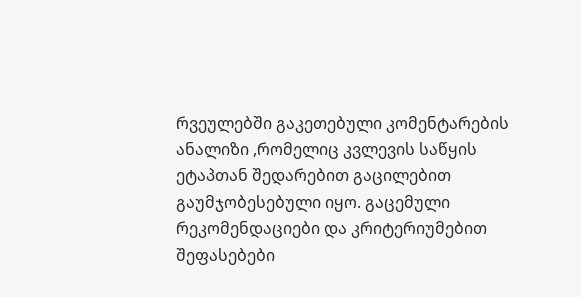რვეულებში გაკეთებული კომენტარების ანალიზი ,რომელიც კვლევის საწყის ეტაპთან შედარებით გაცილებით გაუმჯობესებული იყო. გაცემული რეკომენდაციები და კრიტერიუმებით შეფასებები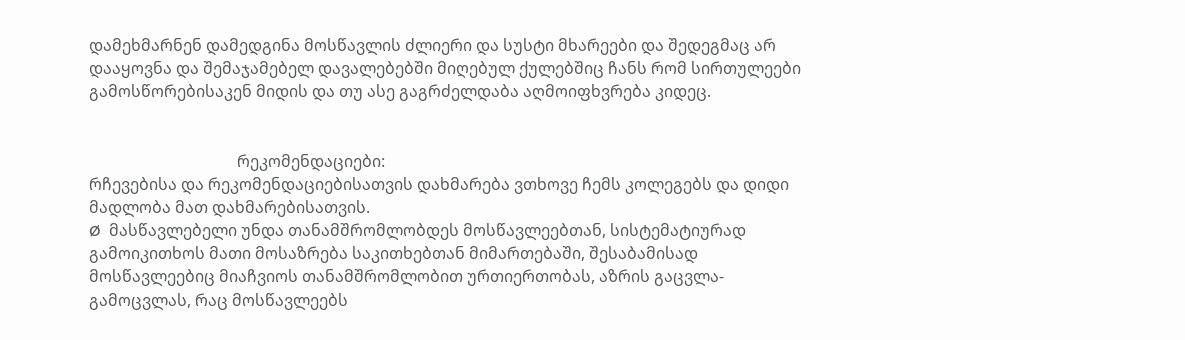დამეხმარნენ დამედგინა მოსწავლის ძლიერი და სუსტი მხარეები და შედეგმაც არ დააყოვნა და შემაჯამებელ დავალებებში მიღებულ ქულებშიც ჩანს რომ სირთულეები გამოსწორებისაკენ მიდის და თუ ასე გაგრძელდაბა აღმოიფხვრება კიდეც.


                                     რეკომენდაციები:
რჩევებისა და რეკომენდაციებისათვის დახმარება ვთხოვე ჩემს კოლეგებს და დიდი მადლობა მათ დახმარებისათვის.
Ø  მასწავლებელი უნდა თანამშრომლობდეს მოსწავლეებთან, სისტემატიურად გამოიკითხოს მათი მოსაზრება საკითხებთან მიმართებაში, შესაბამისად მოსწავლეებიც მიაჩვიოს თანამშრომლობით ურთიერთობას, აზრის გაცვლა-გამოცვლას, რაც მოსწავლეებს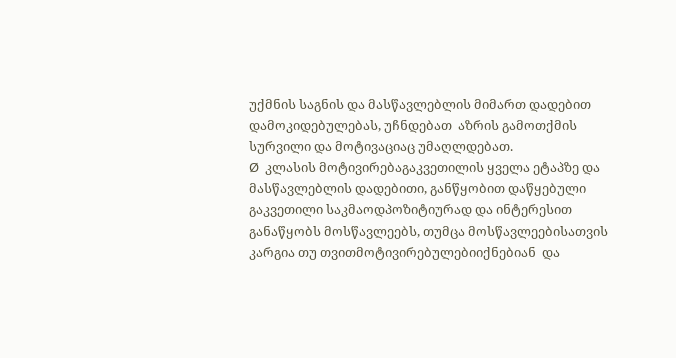უქმნის საგნის და მასწავლებლის მიმართ დადებით დამოკიდებულებას, უჩნდებათ  აზრის გამოთქმის სურვილი და მოტივაციაც უმაღლდებათ.
Ø  კლასის მოტივირებაგაკვეთილის ყველა ეტაპზე და მასწავლებლის დადებითი, განწყობით დაწყებული გაკვეთილი საკმაოდპოზიტიურად და ინტერესით განაწყობს მოსწავლეებს, თუმცა მოსწავლეებისათვის კარგია თუ თვითმოტივირებულებიიქნებიან  და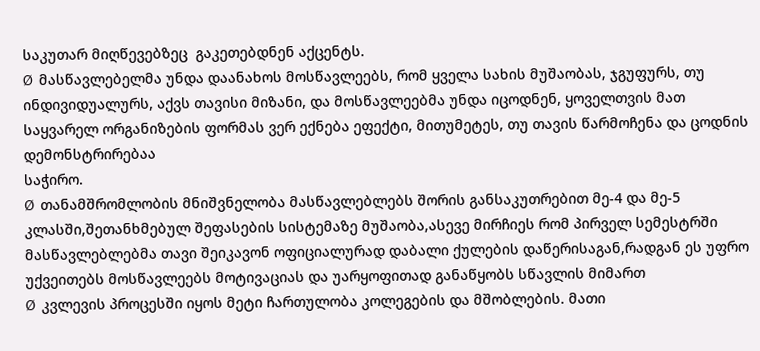საკუთარ მიღწევებზეც  გაკეთებდნენ აქცენტს.
Ø  მასწავლებელმა უნდა დაანახოს მოსწავლეებს, რომ ყველა სახის მუშაობას, ჯგუფურს, თუ ინდივიდუალურს, აქვს თავისი მიზანი, და მოსწავლეებმა უნდა იცოდნენ, ყოველთვის მათ საყვარელ ორგანიზების ფორმას ვერ ექნება ეფექტი, მითუმეტეს, თუ თავის წარმოჩენა და ცოდნის დემონსტრირებაა
საჭირო.
Ø  თანამშრომლობის მნიშვნელობა მასწავლებლებს შორის განსაკუთრებით მე-4 და მე-5 კლასში,შეთანხმებულ შეფასების სისტემაზე მუშაობა,ასევე მირჩიეს რომ პირველ სემესტრში  მასწავლებლებმა თავი შეიკავონ ოფიციალურად დაბალი ქულების დაწერისაგან,რადგან ეს უფრო უქვეითებს მოსწავლეებს მოტივაციას და უარყოფითად განაწყობს სწავლის მიმართ
Ø  კვლევის პროცესში იყოს მეტი ჩართულობა კოლეგების და მშობლების. მათი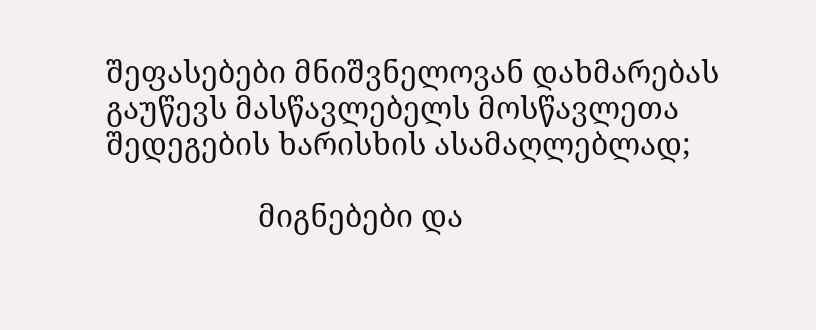შეფასებები მნიშვნელოვან დახმარებას გაუწევს მასწავლებელს მოსწავლეთა შედეგების ხარისხის ასამაღლებლად;

                   მიგნებები და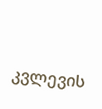კვლევის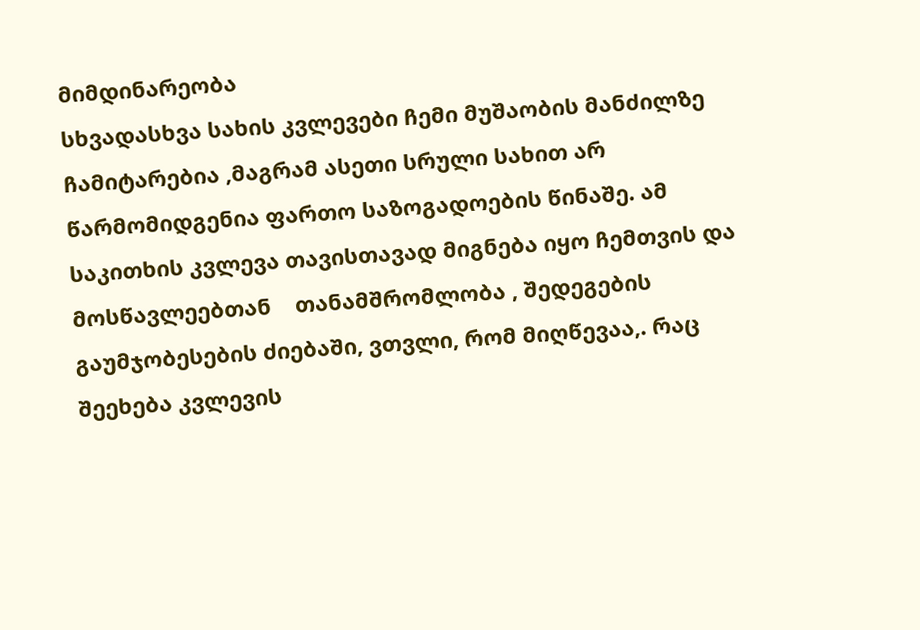მიმდინარეობა
სხვადასხვა სახის კვლევები ჩემი მუშაობის მანძილზე ჩამიტარებია ,მაგრამ ასეთი სრული სახით არ წარმომიდგენია ფართო საზოგადოების წინაშე. ამ საკითხის კვლევა თავისთავად მიგნება იყო ჩემთვის და მოსწავლეებთან    თანამშრომლობა , შედეგების გაუმჯობესების ძიებაში, ვთვლი, რომ მიღწევაა,. რაც შეეხება კვლევის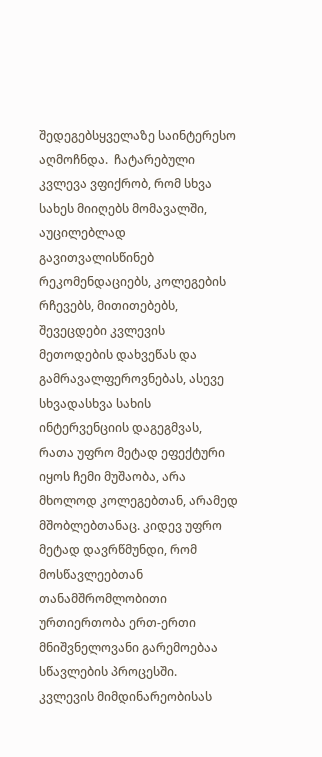შედეგებსყველაზე საინტერესო აღმოჩნდა.  ჩატარებული კვლევა ვფიქრობ, რომ სხვა სახეს მიიღებს მომავალში, აუცილებლად გავითვალისწინებ რეკომენდაციებს, კოლეგების რჩევებს, მითითებებს, შევეცდები კვლევის მეთოდების დახვეწას და გამრავალფეროვნებას, ასევე სხვადასხვა სახის ინტერვენციის დაგეგმვას, რათა უფრო მეტად ეფექტური იყოს ჩემი მუშაობა, არა მხოლოდ კოლეგებთან, არამედ მშობლებთანაც. კიდევ უფრო მეტად დავრწმუნდი, რომ მოსწავლეებთან თანამშრომლობითი ურთიერთობა ერთ-ერთი მნიშვნელოვანი გარემოებაა სწავლების პროცესში.
კვლევის მიმდინარეობისას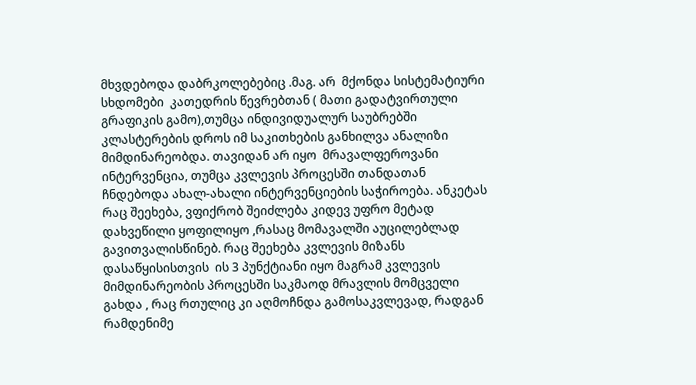მხვდებოდა დაბრკოლებებიც .მაგ. არ  მქონდა სისტემატიური სხდომები  კათედრის წევრებთან ( მათი გადატვირთული გრაფიკის გამო),თუმცა ინდივიდუალურ საუბრებში კლასტერების დროს იმ საკითხების განხილვა ანალიზი მიმდინარეობდა. თავიდან არ იყო  მრავალფეროვანი ინტერვენცია, თუმცა კვლევის პროცესში თანდათან ჩნდებოდა ახალ-ახალი ინტერვენციების საჭიროება. ანკეტას რაც შეეხება, ვფიქრობ შეიძლება კიდევ უფრო მეტად დახვეწილი ყოფილიყო ,რასაც მომავალში აუცილებლად გავითვალისწინებ. რაც შეეხება კვლევის მიზანს დასაწყისისთვის  ის 3 პუნქტიანი იყო მაგრამ კვლევის მიმდინარეობის პროცესში საკმაოდ მრავლის მომცველი გახდა , რაც რთულიც კი აღმოჩნდა გამოსაკვლევად, რადგან რამდენიმე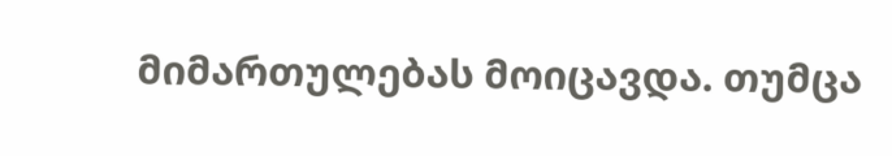მიმართულებას მოიცავდა. თუმცა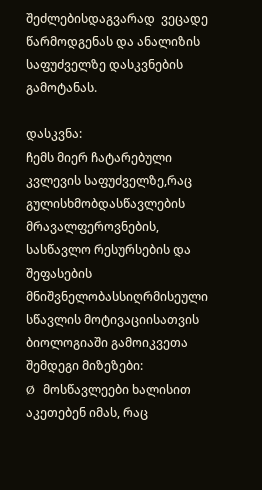შეძლებისდაგვარად  ვეცადე წარმოდგენას და ანალიზის საფუძველზე დასკვნების გამოტანას.

დასკვნა:
ჩემს მიერ ჩატარებული კვლევის საფუძველზე,რაც გულისხმობდასწავლების მრავალფეროვნების, სასწავლო რესურსების და შეფასების მნიშვნელობასსიღრმისეული სწავლის მოტივაციისათვის ბიოლოგიაში გამოიკვეთა შემდეგი მიზეზები:
Ø  მოსწავლეები ხალისით აკეთებენ იმას, რაც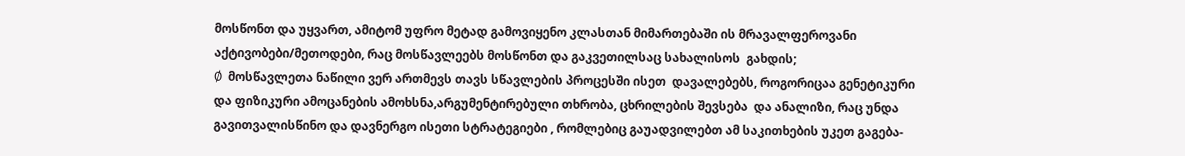მოსწონთ და უყვართ, ამიტომ უფრო მეტად გამოვიყენო კლასთან მიმართებაში ის მრავალფეროვანი აქტივობები/მეთოდები, რაც მოსწავლეებს მოსწონთ და გაკვეთილსაც სახალისოს  გახდის;
Ø  მოსწავლეთა ნაწილი ვერ ართმევს თავს სწავლების პროცესში ისეთ  დავალებებს, როგორიცაა გენეტიკური და ფიზიკური ამოცანების ამოხსნა,არგუმენტირებული თხრობა, ცხრილების შევსება  და ანალიზი, რაც უნდა გავითვალისწინო და დავნერგო ისეთი სტრატეგიები , რომლებიც გაუადვილებთ ამ საკითხების უკეთ გაგება-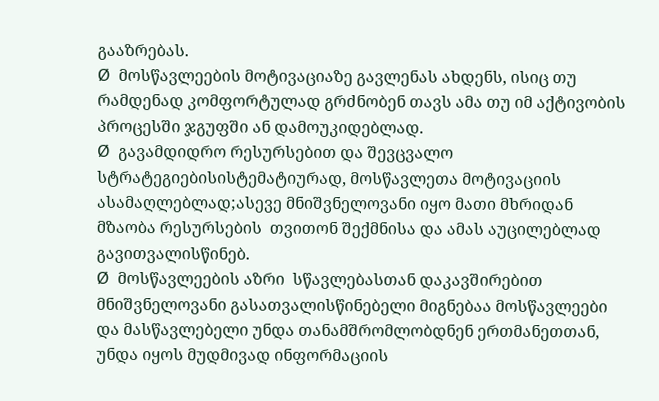გააზრებას.
Ø  მოსწავლეების მოტივაციაზე გავლენას ახდენს, ისიც თუ რამდენად კომფორტულად გრძნობენ თავს ამა თუ იმ აქტივობის პროცესში ჯგუფში ან დამოუკიდებლად.
Ø  გავამდიდრო რესურსებით და შევცვალო სტრატეგიებისისტემატიურად, მოსწავლეთა მოტივაციის ასამაღლებლად;ასევე მნიშვნელოვანი იყო მათი მხრიდან მზაობა რესურსების  თვითონ შექმნისა და ამას აუცილებლად გავითვალისწინებ.
Ø  მოსწავლეების აზრი  სწავლებასთან დაკავშირებით მნიშვნელოვანი გასათვალისწინებელი მიგნებაა მოსწავლეები და მასწავლებელი უნდა თანამშრომლობდნენ ერთმანეთთან, უნდა იყოს მუდმივად ინფორმაციის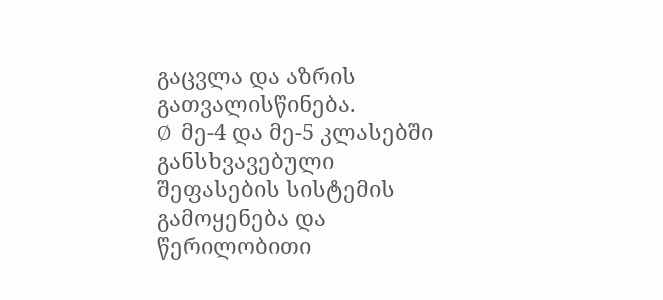გაცვლა და აზრის გათვალისწინება.
Ø  მე-4 და მე-5 კლასებში განსხვავებული შეფასების სისტემის გამოყენება და წერილობითი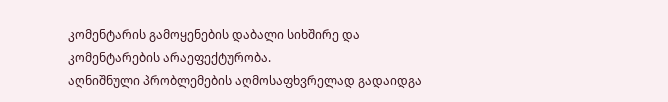კომენტარის გამოყენების დაბალი სიხშირე და კომენტარების არაეფექტურობა.
აღნიშნული პრობლემების აღმოსაფხვრელად გადაიდგა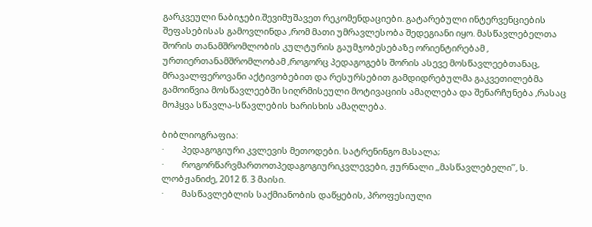გარკვეული ნაბიჯები.შევიმუშავეთ რეკომენდაციები. გატარებული ინტერვენციების შეფასებისას გამოვლინდა ,რომ მათი უმრავლესობა შედეგიანი იყო. მასწავლებელთა შორის თანამშრომლობის კულტურის გაუმჯობესებაზე ორიენტირებამ , ურთიერთანამშრომლობამ ,როგორც პედაგოგებს შორის ასევე მოსწავლეებთანაც, მრავალფეროვანი აქტივობებით და რესურსებით გამდიდრებულმა გაკვეთილებმა გამოიწვია მოსწავლეებში სიღრმისეული მოტივაციის ამაღლება და შენარჩუნება ,რასაც მოჰყვა სწავლა-სწავლების ხარისხის ამაღლება.

ბიბლიოგრაფია:
·         პედაგოგიური კვლევის მეთოდები. სატრენინგო მასალა;
·         როგორწარვმართოთპედაგოგიურიკვლევები, ჟურნალი ,,მასწავლებელი’’, ს. ლობჟანიძე, 2012 წ. 3 მაისი.
·         მასწავლებლის საქმიანობის დაწყების, პროფესიული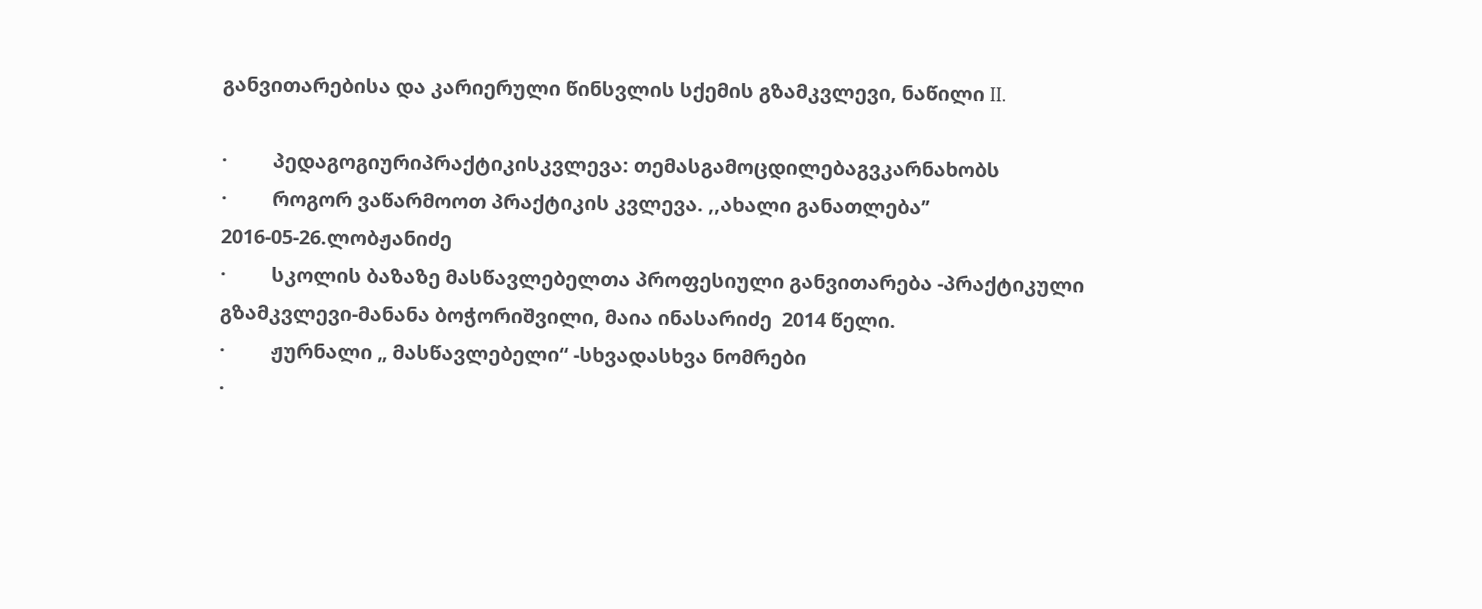განვითარებისა და კარიერული წინსვლის სქემის გზამკვლევი, ნაწილი II.

·         პედაგოგიურიპრაქტიკისკვლევა: თემასგამოცდილებაგვკარნახობს
·         როგორ ვაწარმოოთ პრაქტიკის კვლევა. ,,ახალი განათლება’’ 2016-05-26.ლობჟანიძე
·         სკოლის ბაზაზე მასწავლებელთა პროფესიული განვითარება -პრაქტიკული გზამკვლევი-მანანა ბოჭორიშვილი, მაია ინასარიძე  2014 წელი.
·         ჟურნალი „ მასწავლებელი“ -სხვადასხვა ნომრები
·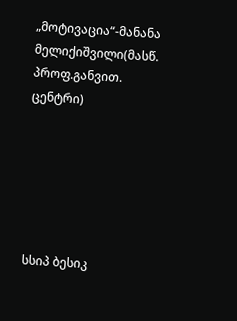„მოტივაცია“-მანანა მელიქიშვილი(მასწ. პროფ.განვით. ცენტრი)






სსიპ ბესიკ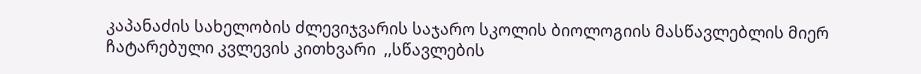კაპანაძის სახელობის ძლევიჯვარის საჯარო სკოლის ბიოლოგიის მასწავლებლის მიერ ჩატარებული კვლევის კითხვარი  ,,სწავლების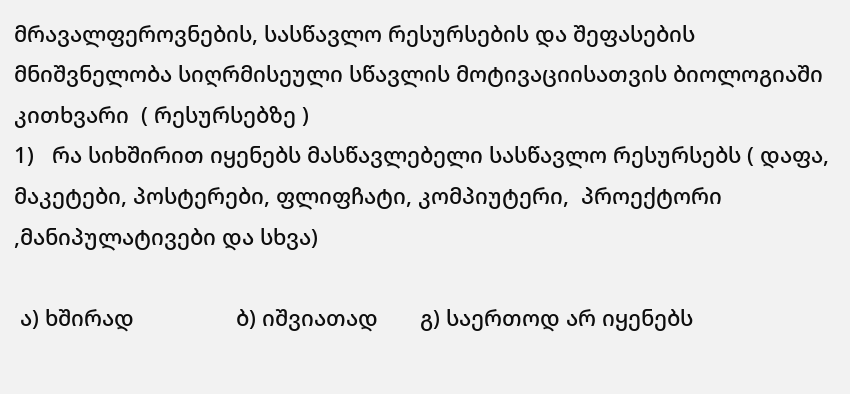მრავალფეროვნების, სასწავლო რესურსების და შეფასების მნიშვნელობა სიღრმისეული სწავლის მოტივაციისათვის ბიოლოგიაში
კითხვარი  ( რესურსებზე )
1)   რა სიხშირით იყენებს მასწავლებელი სასწავლო რესურსებს ( დაფა, მაკეტები, პოსტერები, ფლიფჩატი, კომპიუტერი,  პროექტორი ,მანიპულატივები და სხვა)

 ა) ხშირად                 ბ) იშვიათად       გ) საერთოდ არ იყენებს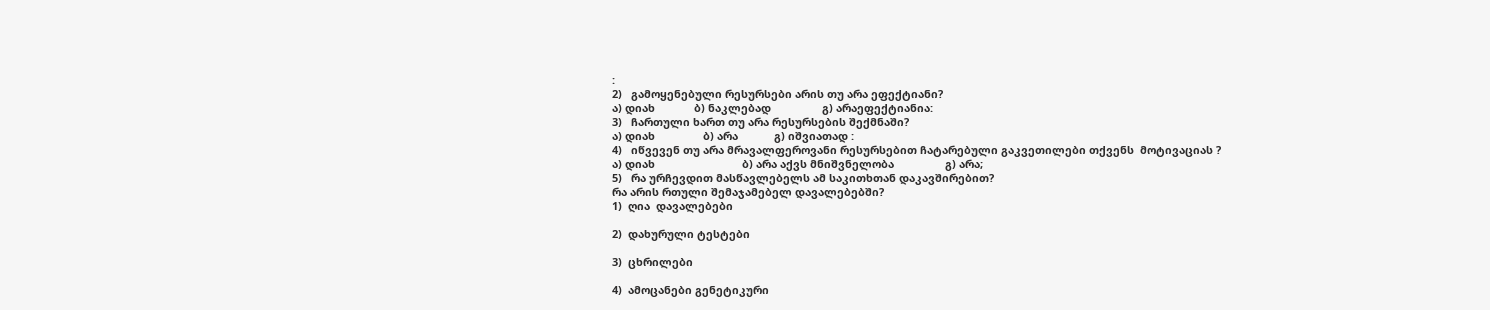:
2)   გამოყენებული რესურსები არის თუ არა ეფექტიანი?
ა) დიახ             ბ) ნაკლებად                 გ) არაეფექტიანია:
3)   ჩართული ხართ თუ არა რესურსების შექმნაში?
ა) დიახ                ბ) არა            გ) იშვიათად :
4)   იწვევენ თუ არა მრავალფეროვანი რესურსებით ჩატარებული გაკვეთილები თქვენს  მოტივაციას ?
ა) დიახ                             ბ) არა აქვს მნიშვნელობა                 გ) არა;
5)   რა ურჩევდით მასწავლებელს ამ საკითხთან დაკავშირებით?
რა არის რთული შემაჯამებელ დავალებებში?
1)  ღია  დავალებები

2)  დახურული ტესტები

3)  ცხრილები

4)  ამოცანები გენეტიკური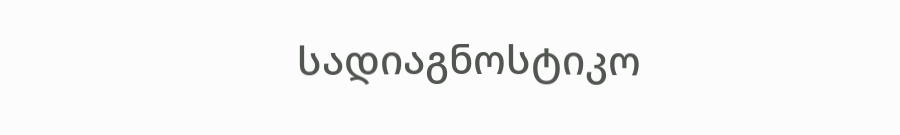სადიაგნოსტიკო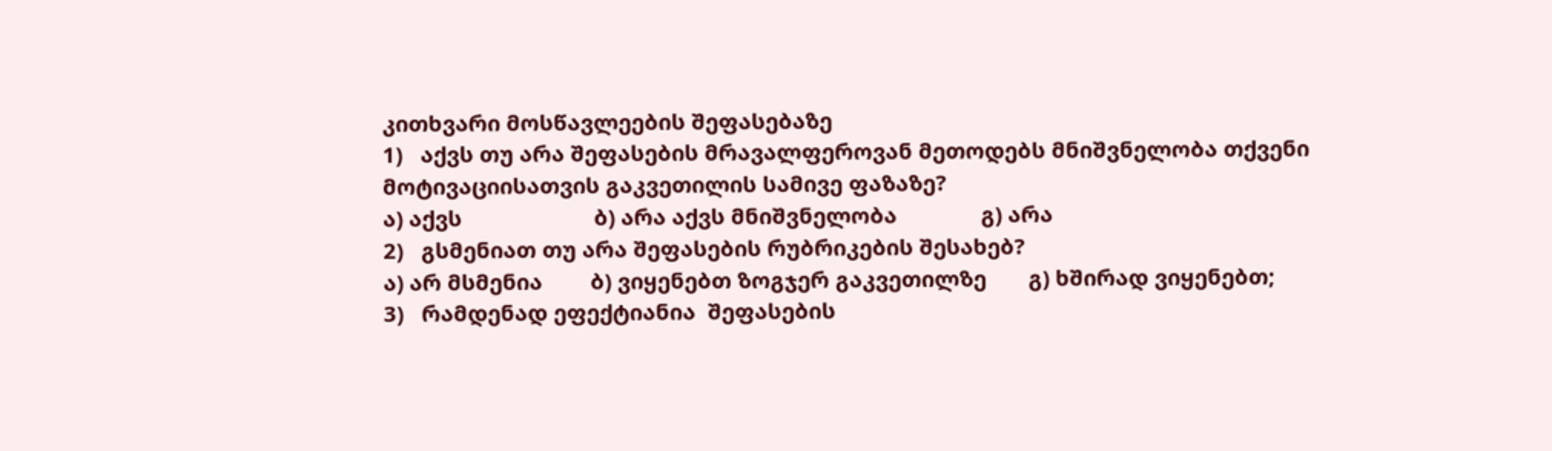კითხვარი მოსწავლეების შეფასებაზე
1)   აქვს თუ არა შეფასების მრავალფეროვან მეთოდებს მნიშვნელობა თქვენი მოტივაციისათვის გაკვეთილის სამივე ფაზაზე?
ა) აქვს                      ბ) არა აქვს მნიშვნელობა              გ) არა
2)   გსმენიათ თუ არა შეფასების რუბრიკების შესახებ?
ა) არ მსმენია        ბ) ვიყენებთ ზოგჯერ გაკვეთილზე       გ) ხშირად ვიყენებთ;
3)   რამდენად ეფექტიანია  შეფასების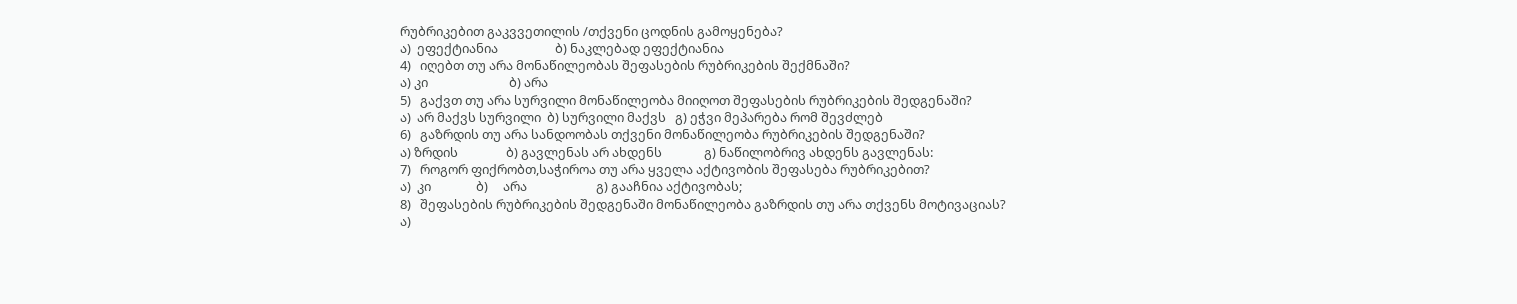რუბრიკებით გაკვვეთილის /თქვენი ცოდნის გამოყენება?
ა)  ეფექტიანია                   ბ) ნაკლებად ეფექტიანია
4)   იღებთ თუ არა მონაწილეობას შეფასების რუბრიკების შექმნაში?
ა) კი                           ბ) არა
5)   გაქვთ თუ არა სურვილი მონაწილეობა მიიღოთ შეფასების რუბრიკების შედგენაში?
ა)  არ მაქვს სურვილი  ბ) სურვილი მაქვს   გ) ეჭვი მეპარება რომ შევძლებ
6)   გაზრდის თუ არა სანდოობას თქვენი მონაწილეობა რუბრიკების შედგენაში?
ა) ზრდის                ბ) გავლენას არ ახდენს              გ) ნაწილობრივ ახდენს გავლენას:
7)   როგორ ფიქრობთ,საჭიროა თუ არა ყველა აქტივობის შეფასება რუბრიკებით?
ა)  კი               ბ)     არა                       გ) გააჩნია აქტივობას;
8)   შეფასების რუბრიკების შედგენაში მონაწილეობა გაზრდის თუ არა თქვენს მოტივაციას?
ა)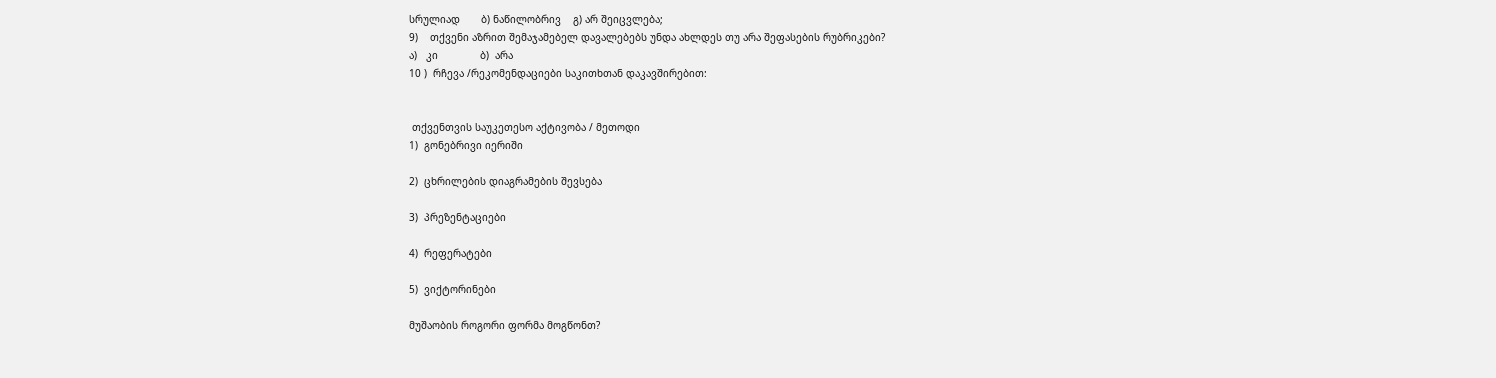სრულიად       ბ) ნაწილობრივ    გ) არ შეიცვლება;
9)    თქვენი აზრით შემაჯამებელ დავალებებს უნდა ახლდეს თუ არა შეფასების რუბრიკები?
ა)   კი              ბ)  არა
10 )  რჩევა /რეკომენდაციები საკითხთან დაკავშირებით:


 თქვენთვის საუკეთესო აქტივობა / მეთოდი
1)  გონებრივი იერიში

2)  ცხრილების დიაგრამების შევსება

3)  პრეზენტაციები

4)  რეფერატები

5)  ვიქტორინები

მუშაობის როგორი ფორმა მოგწონთ?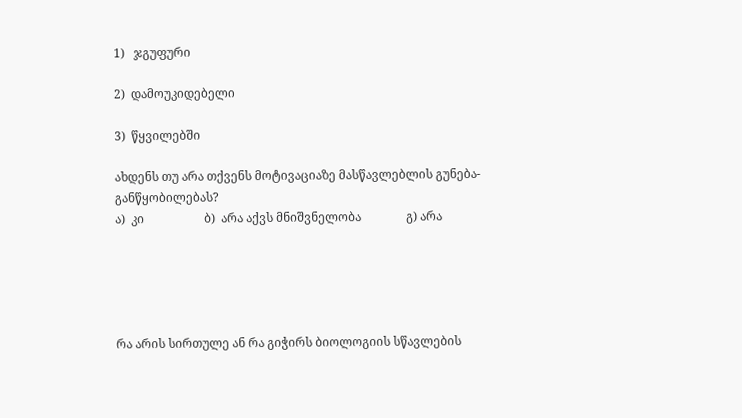1)   ჯგუფური

2)  დამოუკიდებელი

3)  წყვილებში

ახდენს თუ არა თქვენს მოტივაციაზე მასწავლებლის გუნება-განწყობილებას?
ა)  კი                    ბ)  არა აქვს მნიშვნელობა               გ) არა





რა არის სირთულე ან რა გიჭირს ბიოლოგიის სწავლების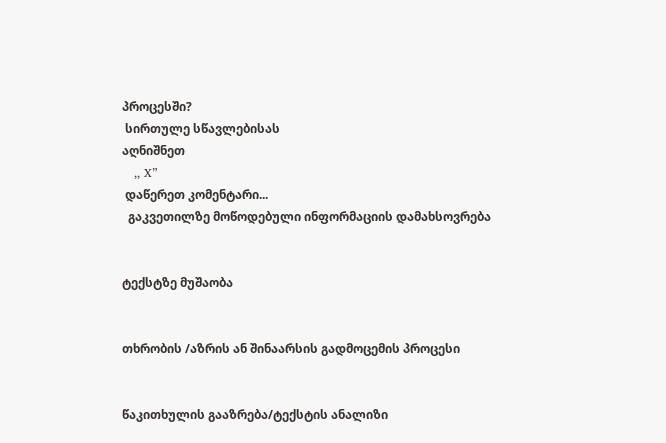პროცესში?
 სირთულე სწავლებისას
აღნიშნეთ
   ,, X”
 დაწერეთ კომენტარი...
  გაკვეთილზე მოწოდებული ინფორმაციის დამახსოვრება


ტექსტზე მუშაობა


თხრობის /აზრის ან შინაარსის გადმოცემის პროცესი


წაკითხულის გააზრება/ტექსტის ანალიზი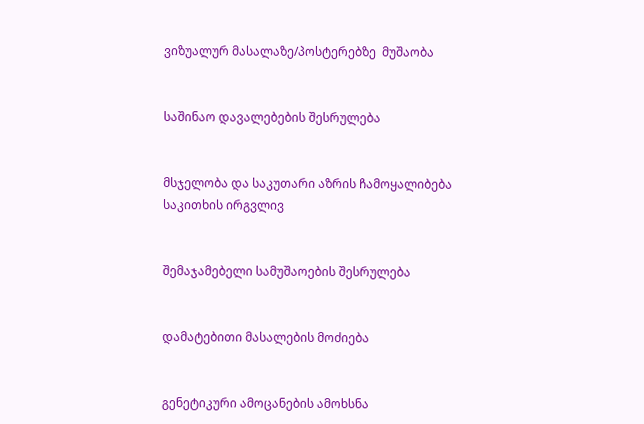ვიზუალურ მასალაზე/პოსტერებზე  მუშაობა


საშინაო დავალებების შესრულება


მსჯელობა და საკუთარი აზრის ჩამოყალიბება საკითხის ირგვლივ


შემაჯამებელი სამუშაოების შესრულება


დამატებითი მასალების მოძიება


გენეტიკური ამოცანების ამოხსნა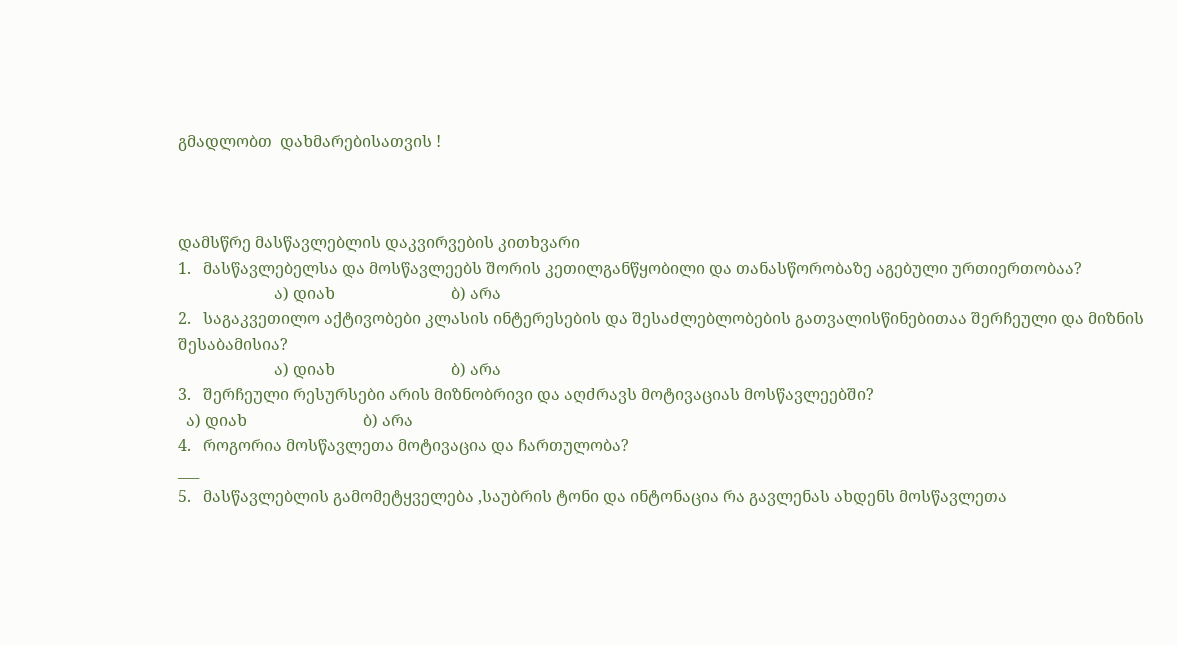გმადლობთ  დახმარებისათვის !



დამსწრე მასწავლებლის დაკვირვების კითხვარი
1.   მასწავლებელსა და მოსწავლეებს შორის კეთილგანწყობილი და თანასწორობაზე აგებული ურთიერთობაა?
                        ა) დიახ                             ბ) არა
2.   საგაკვეთილო აქტივობები კლასის ინტერესების და შესაძლებლობების გათვალისწინებითაა შერჩეული და მიზნის შესაბამისია?
                        ა) დიახ                             ბ) არა
3.   შერჩეული რესურსები არის მიზნობრივი და აღძრავს მოტივაციას მოსწავლეებში?
  ა) დიახ                             ბ) არა
4.   როგორია მოსწავლეთა მოტივაცია და ჩართულობა?
___
5.   მასწავლებლის გამომეტყველება ,საუბრის ტონი და ინტონაცია რა გავლენას ახდენს მოსწავლეთა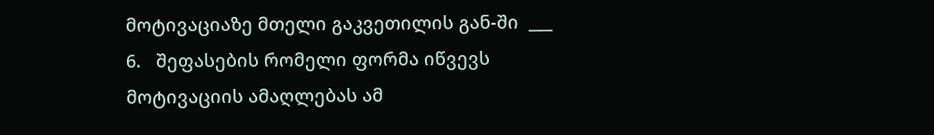მოტივაციაზე მთელი გაკვეთილის გან-ში  ___
6.   შეფასების რომელი ფორმა იწვევს მოტივაციის ამაღლებას ამ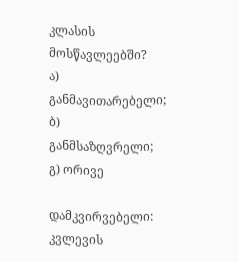კლასის მოსწავლეებში?
ა) განმავითარებელი;         ბ) განმსაზღვრელი;  გ) ორივე

დამკვირვებელი:
კვლევის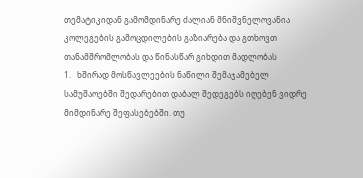თემატიკიდან გამომდინარე ძალიან მნიშვნელოვანია კოლეგების გამოცდილების გაზიარება და გთხოვთ თანამშრომლობას და წინასწარ გიხდით მადლობას
1.   ხშირად მოსწავლეების ნაწილი შემაჯამებელ სამუშაოებში შედარებით დაბალ შედეგებს იღებენ ვიდრე მიმდინარე შეფასებებში. თუ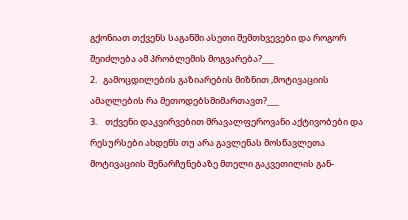გქონიათ თქვენს საგანში ასეთი შემთხვევები და როგორ შეიძლება ამ პრობლემის მოგვარება?___
2.   გამოცდილების გაზიარების მიზნით ,მოტივაციის ამაღლების რა მეთოდებსმიმართავთ?___
3.    თქვენი დაკვირვებით მრავალფეროვანი აქტივობები და რესურსები ახდენს თუ არა გავლენას მოსწავლეთა მოტივაციის შენარჩუნებაზე მთელი გაკვეთილის გან-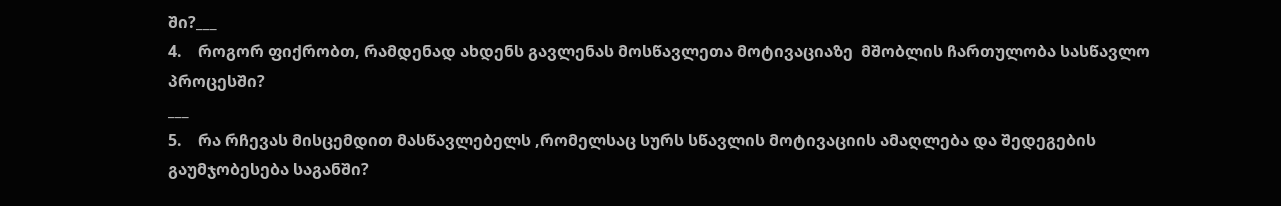ში?___
4.    როგორ ფიქრობთ, რამდენად ახდენს გავლენას მოსწავლეთა მოტივაციაზე  მშობლის ჩართულობა სასწავლო პროცესში?
___
5.    რა რჩევას მისცემდით მასწავლებელს ,რომელსაც სურს სწავლის მოტივაციის ამაღლება და შედეგების გაუმჯობესება საგანში?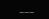___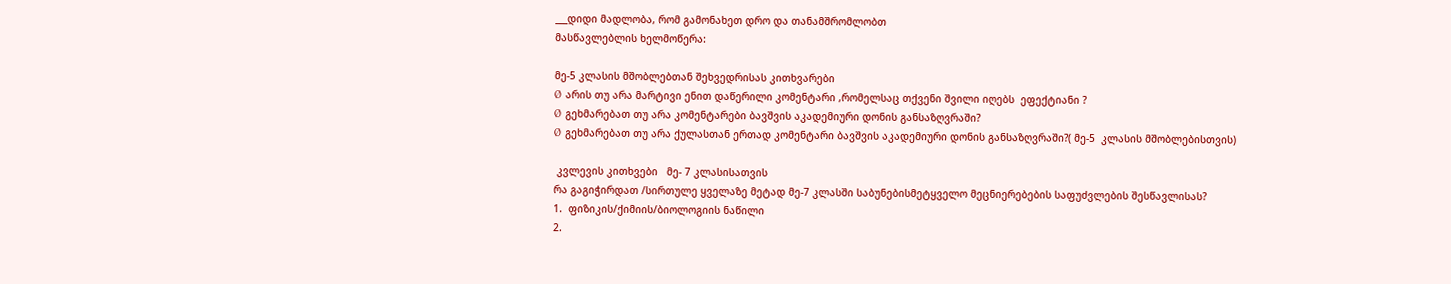___დიდი მადლობა, რომ გამონახეთ დრო და თანამშრომლობთ
მასწავლებლის ხელმოწერა:

მე-5 კლასის მშობლებთან შეხვედრისას კითხვარები
Ø  არის თუ არა მარტივი ენით დაწერილი კომენტარი ,რომელსაც თქვენი შვილი იღებს  ეფექტიანი ?
Ø  გეხმარებათ თუ არა კომენტარები ბავშვის აკადემიური დონის განსაზღვრაში?
Ø  გეხმარებათ თუ არა ქულასთან ერთად კომენტარი ბავშვის აკადემიური დონის განსაზღვრაში?( მე-5  კლასის მშობლებისთვის)

 კვლევის კითხვები   მე- 7 კლასისათვის
რა გაგიჭირდათ /სირთულე ყველაზე მეტად მე-7 კლასში საბუნებისმეტყველო მეცნიერებების საფუძვლების შესწავლისას?
1.  ფიზიკის/ქიმიის/ბიოლოგიის ნაწილი
2.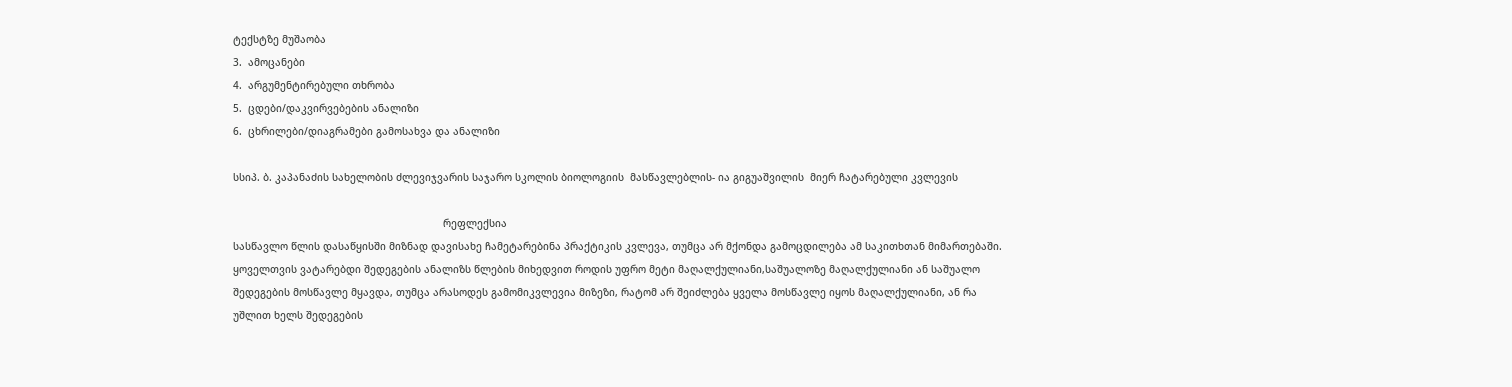ტექსტზე მუშაობა
3.  ამოცანები
4.  არგუმენტირებული თხრობა
5.  ცდები/დაკვირვებების ანალიზი
6.  ცხრილები/დიაგრამები გამოსახვა და ანალიზი

სსიპ. ბ. კაპანაძის სახელობის ძლევიჯვარის საჯარო სკოლის ბიოლოგიის  მასწავლებლის- ია გიგუაშვილის  მიერ ჩატარებული კვლევის

                                                                      რეფლექსია
სასწავლო წლის დასაწყისში მიზნად დავისახე ჩამეტარებინა პრაქტიკის კვლევა, თუმცა არ მქონდა გამოცდილება ამ საკითხთან მიმართებაში. ყოველთვის ვატარებდი შედეგების ანალიზს წლების მიხედვით როდის უფრო მეტი მაღალქულიანი,საშუალოზე მაღალქულიანი ან საშუალო შედეგების მოსწავლე მყავდა, თუმცა არასოდეს გამომიკვლევია მიზეზი, რატომ არ შეიძლება ყველა მოსწავლე იყოს მაღალქულიანი, ან რა უშლით ხელს შედეგების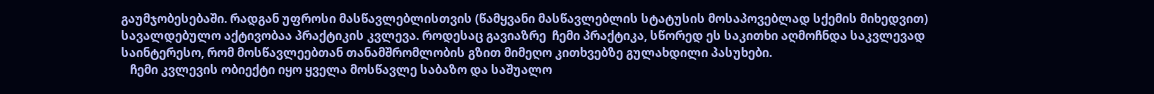გაუმჯობესებაში. რადგან უფროსი მასწავლებლისთვის (წამყვანი მასწავლებლის სტატუსის მოსაპოვებლად სქემის მიხედვით) სავალდებულო აქტივობაა პრაქტიკის კვლევა. როდესაც გავიაზრე  ჩემი პრაქტიკა, სწორედ ეს საკითხი აღმოჩნდა საკვლევად საინტერესო, რომ მოსწავლეებთან თანამშრომლობის გზით მიმეღო კითხვებზე გულახდილი პასუხები.
   ჩემი კვლევის ობიექტი იყო ყველა მოსწავლე საბაზო და საშუალო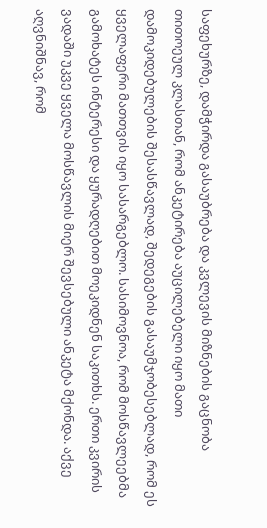საფეხურზე, დამჭირდა გასაუბრება და კვლევის მიზნების გაცნობა თითოეულ კლასთან, რომ ანკეტირება აუცილებელი იყო მათი დამოკიდებულების შესასწავლად, შედეგების გასაუმჯობესებლად, რომ ეს ყველაფერი მათთვის იყო სასარგებლო. სასიმოვნოა, რომ მოსწავლეებმა გამოხატეს ინტერესი და ყურადღებით მოეკიდნენ საკითხს. ერთი კვირის ვადაში უკვე ყველა მოსწავლის მიერ შევსებული ანკეტა მქონდა. აქვე აღვნიშნავ, რომ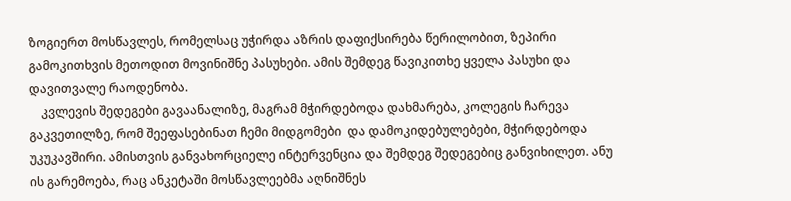ზოგიერთ მოსწავლეს, რომელსაც უჭირდა აზრის დაფიქსირება წერილობით, ზეპირი გამოკითხვის მეთოდით მოვინიშნე პასუხები. ამის შემდეგ წავიკითხე ყველა პასუხი და დავითვალე რაოდენობა.
    კვლევის შედეგები გავაანალიზე, მაგრამ მჭირდებოდა დახმარება, კოლეგის ჩარევა გაკვეთილზე, რომ შეეფასებინათ ჩემი მიდგომები  და დამოკიდებულებები, მჭირდებოდა უკუკავშირი. ამისთვის განვახორციელე ინტერვენცია და შემდეგ შედეგებიც განვიხილეთ. ანუ ის გარემოება, რაც ანკეტაში მოსწავლეებმა აღნიშნეს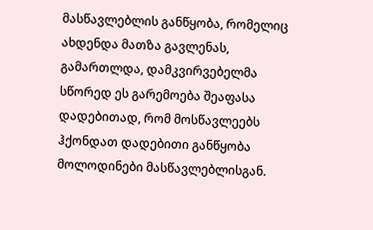მასწავლებლის განწყობა, რომელიც ახდენდა მათზა გავლენას, გამართლდა, დამკვირვებელმა სწორედ ეს გარემოება შეაფასა დადებითად, რომ მოსწავლეებს ჰქონდათ დადებითი განწყობა მოლოდინები მასწავლებლისგან.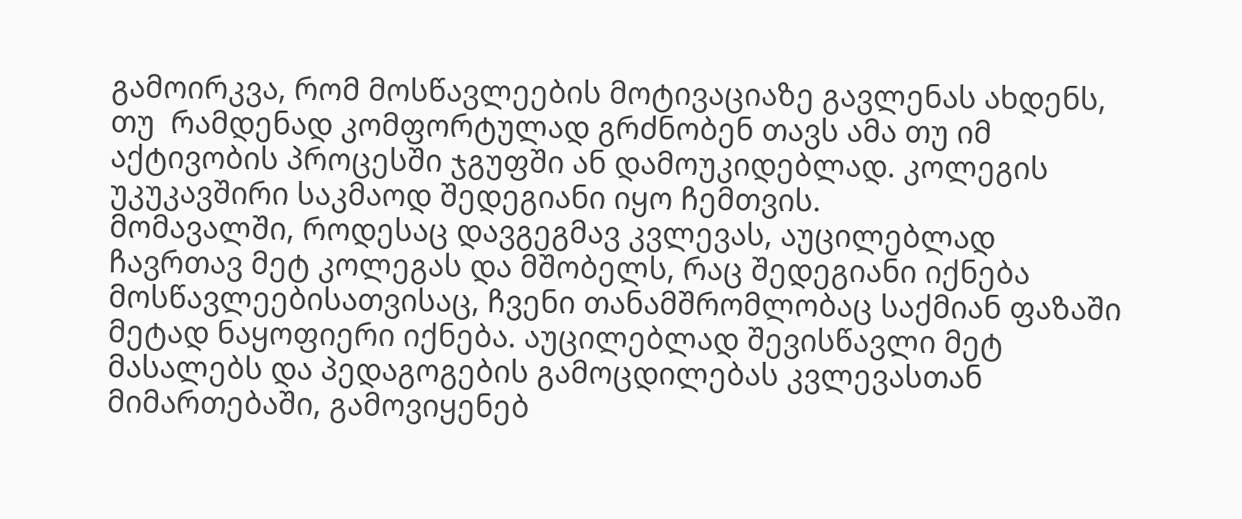გამოირკვა, რომ მოსწავლეების მოტივაციაზე გავლენას ახდენს, თუ  რამდენად კომფორტულად გრძნობენ თავს ამა თუ იმ აქტივობის პროცესში ჯგუფში ან დამოუკიდებლად. კოლეგის უკუკავშირი საკმაოდ შედეგიანი იყო ჩემთვის.
მომავალში, როდესაც დავგეგმავ კვლევას, აუცილებლად ჩავრთავ მეტ კოლეგას და მშობელს, რაც შედეგიანი იქნება მოსწავლეებისათვისაც, ჩვენი თანამშრომლობაც საქმიან ფაზაში მეტად ნაყოფიერი იქნება. აუცილებლად შევისწავლი მეტ მასალებს და პედაგოგების გამოცდილებას კვლევასთან მიმართებაში, გამოვიყენებ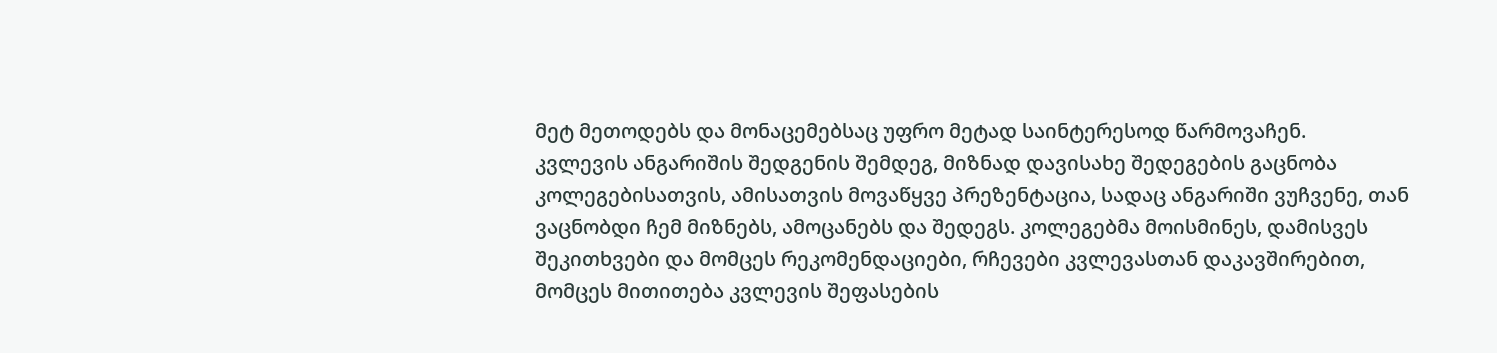მეტ მეთოდებს და მონაცემებსაც უფრო მეტად საინტერესოდ წარმოვაჩენ.
კვლევის ანგარიშის შედგენის შემდეგ, მიზნად დავისახე შედეგების გაცნობა კოლეგებისათვის, ამისათვის მოვაწყვე პრეზენტაცია, სადაც ანგარიში ვუჩვენე, თან ვაცნობდი ჩემ მიზნებს, ამოცანებს და შედეგს. კოლეგებმა მოისმინეს, დამისვეს შეკითხვები და მომცეს რეკომენდაციები, რჩევები კვლევასთან დაკავშირებით, მომცეს მითითება კვლევის შეფასების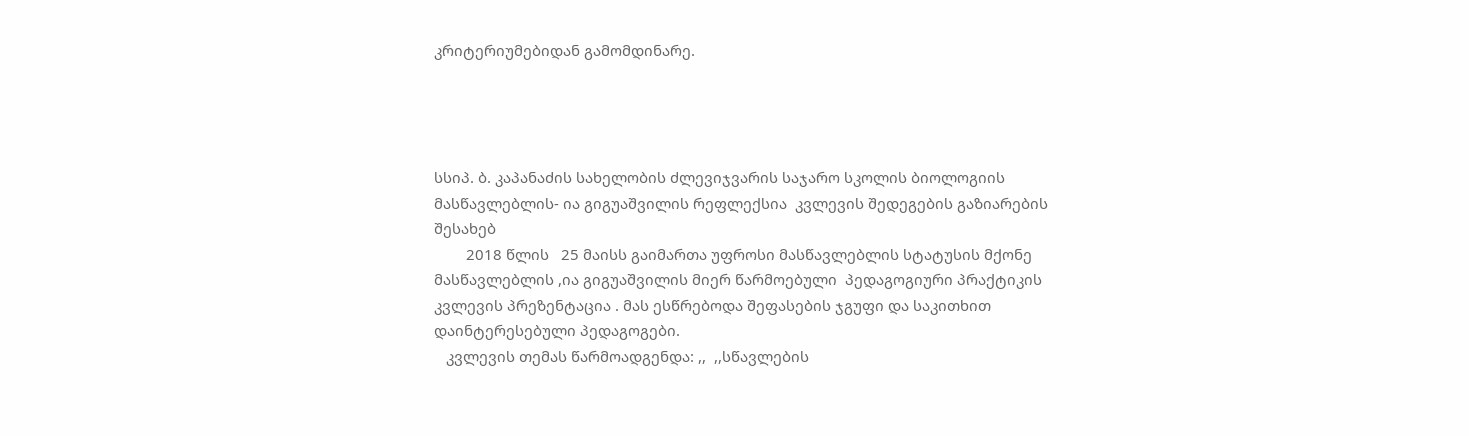კრიტერიუმებიდან გამომდინარე.




სსიპ. ბ. კაპანაძის სახელობის ძლევიჯვარის საჯარო სკოლის ბიოლოგიის  მასწავლებლის- ია გიგუაშვილის რეფლექსია  კვლევის შედეგების გაზიარების შესახებ
        2018 წლის   25 მაისს გაიმართა უფროსი მასწავლებლის სტატუსის მქონე მასწავლებლის ,ია გიგუაშვილის მიერ წარმოებული  პედაგოგიური პრაქტიკის კვლევის პრეზენტაცია . მას ესწრებოდა შეფასების ჯგუფი და საკითხით დაინტერესებული პედაგოგები.
   კვლევის თემას წარმოადგენდა: ,,  ,,სწავლების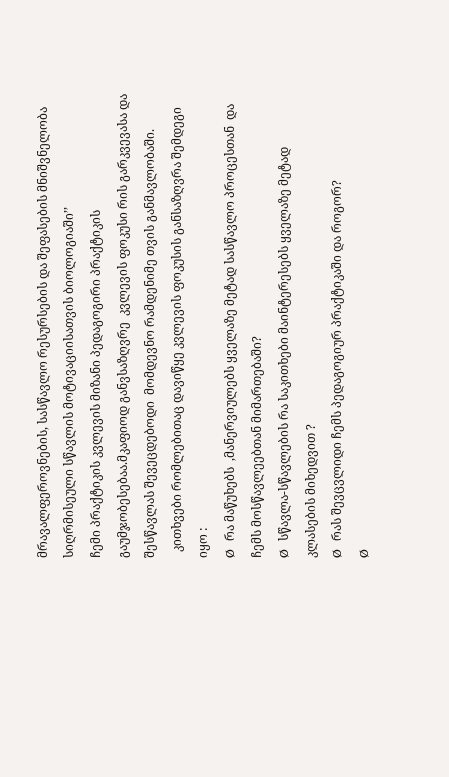მრავალფეროვნების, სასწავლო რესურსების და შეფასების მნიშვნელობა სიღრმისეული სწავლის მოტივაციისათვის ბიოლოგიაში’’
ჩემი პრაქტიკის კვლევის მიზანი პედაგოგირი პრაქტიკის გაუმჯობესებაა.მკაფიოდ განვსაზღვრე  კვლევის ფოკუსი რის გარკვევასა და შესწავლას შევეცდებოდი  მომდევნო რამდენიმე თვის განმავლობაში.
  კითხვები რომლებითაც დავიწყე კვლევის ფოკუსის განსაზღვრა შემდეგი იყო :
Ø  რა მაწუხებს  ,მანერვიულებს ყველაზე მეტად სასწავლო პროცესთან  და ჩემს მოსწავლეებთან მიმართებაში?
Ø  სწავლა-სწავლების რა საკითხები მაინტერესებს ყველაზე მეტად კლასების მიხედვით ?
Ø  რას შევცვლიდი ჩემს პედაგოგიურ პრაქტიკაში და როგორ?
Ø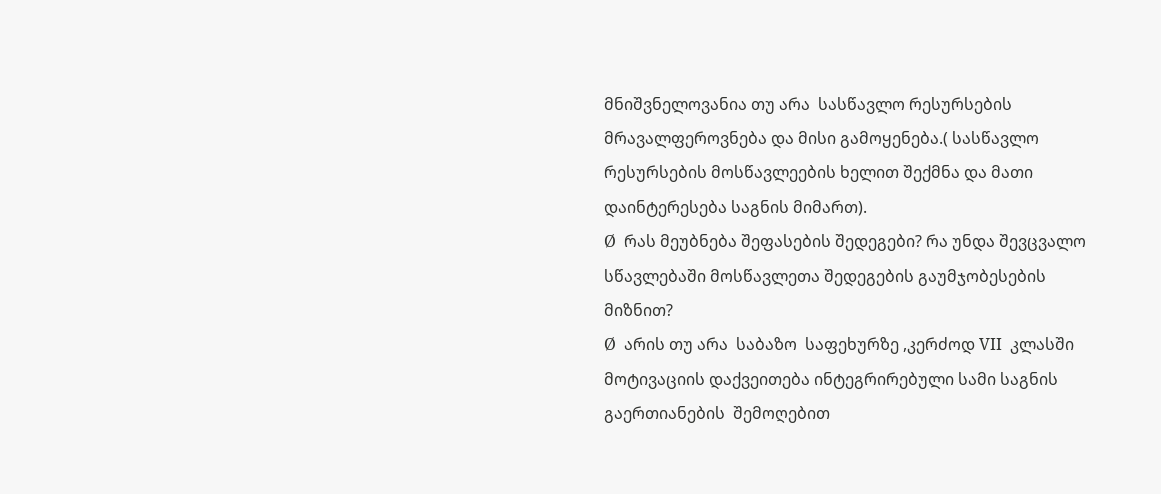მნიშვნელოვანია თუ არა  სასწავლო რესურსების მრავალფეროვნება და მისი გამოყენება.( სასწავლო  რესურსების მოსწავლეების ხელით შექმნა და მათი დაინტერესება საგნის მიმართ).
Ø  რას მეუბნება შეფასების შედეგები? რა უნდა შევცვალო  სწავლებაში მოსწავლეთა შედეგების გაუმჯობესების მიზნით?
Ø  არის თუ არა  საბაზო  საფეხურზე ,კერძოდ VII  კლასში  მოტივაციის დაქვეითება ინტეგრირებული სამი საგნის გაერთიანების  შემოღებით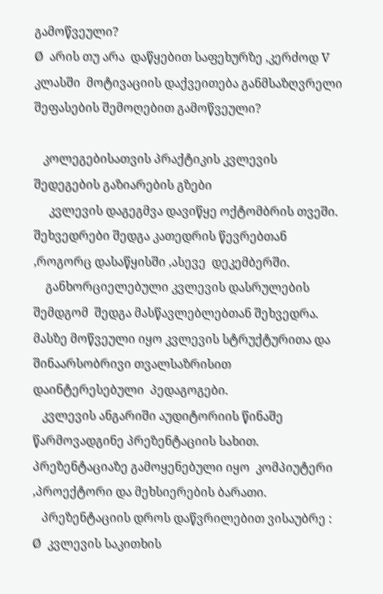გამოწვეული?
Ø  არის თუ არა  დაწყებით საფეხურზე ,კერძოდ V კლასში  მოტივაციის დაქვეითება განმსაზღვრელი შეფასების შემოღებით გამოწვეული?

   კოლეგებისათვის პრაქტიკის კვლევის შედეგების გაზიარების გზები
     კვლევის დაგეგმვა დავიწყე ოქტომბრის თვეში. შეხვედრები შედგა კათედრის წევრებთან ,როგორც დასაწყისში ,ასევე  დეკემბერში.
    განხორციელებული კვლევის დასრულების შემდგომ  შედგა მასწავლებლებთან შეხვედრა. მასზე მოწვეული იყო კვლევის სტრუქტურითა და შინაარსობრივი თვალსაზრისით  დაინტერესებული  პედაგოგები.
   კვლევის ანგარიში აუდიტორიის წინაშე წარმოვადგინე პრეზენტაციის სახით. პრეზენტაციაზე გამოყენებული იყო  კომპიუტერი ,პროექტორი და მეხსიერების ბარათი.
   პრეზენტაციის დროს დაწვრილებით ვისაუბრე :
Ø  კვლევის საკითხის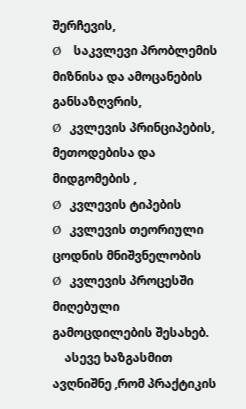შერჩევის,
Ø   საკვლევი პრობლემის მიზნისა და ამოცანების განსაზღვრის,
Ø  კვლევის პრინციპების, მეთოდებისა და მიდგომების ,
Ø  კვლევის ტიპების
Ø  კვლევის თეორიული ცოდნის მნიშვნელობის
Ø  კვლევის პროცესში მიღებული გამოცდილების შესახებ.
    ასევე ხაზგასმით ავღნიშნე ,რომ პრაქტიკის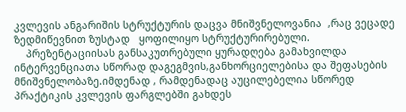კვლევის ანგარიშის სტრუქტურის დაცვა მნიშვნელოვანია  ,რაც ვეცადე ზედმიწევნით ზუსტად   ყოფილიყო სტრუქტურირებული.
    პრეზენტაციისას განსაკუთრებული ყურადღება გამახვილდა ინტერვენციათა სწორად დაგეგმვის,განხორციელებისა და შეფასების მნიშვნელობაზე.იმდენად , რამდენადაც აუცილებელია სწორედ პრაქტიკის კვლევის ფარგლებში გახდეს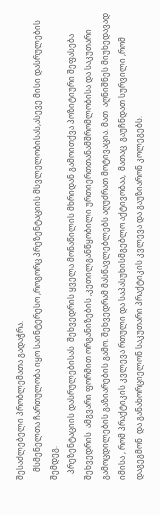შესაძლებელი პრობლემათა გადაჭრა.
    მსმენელთა ჩართულობა იყო საინტერესო ,როგორც პრეზენტაციის მსვლელობისას,ასევე მისი დასრულების შემდეგ.
   პრეზენტაციის დასრულებისას  შეხვედრის ყველა მონაწილის მხრიდან გამოითქვა პოზიტიური შეფასება შეხვედრის  ამგვარი ფორმით ორგანიზების ,კეთილგანწყობილი ურთიერთთანამშრომლობისა და საკუთარი გამოცდილების გაზიარების გამო. შეხვედრამ მასწავლებლებს აღუძრათ მოტივაცია. მათ  აღნიშნეს მიუხედავად  იმისა , რომ პრაქტიკის კვლევა რთული და საპასუხისმგებლო აქტივობაა,  მათაც  გაუჩნდათ სურვილი ,რომ დაგეგმონ  და განახორციელონ საკუთარი პრაქტიკის კვლევა და გაუზიარონ კოლეგებს.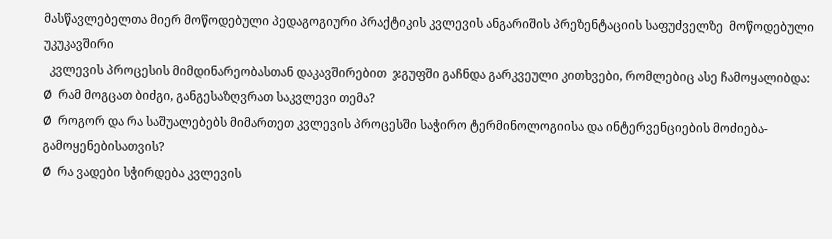მასწავლებელთა მიერ მოწოდებული პედაგოგიური პრაქტიკის კვლევის ანგარიშის პრეზენტაციის საფუძველზე  მოწოდებული უკუკავშირი
  კვლევის პროცესის მიმდინარეობასთან დაკავშირებით  ჯგუფში გაჩნდა გარკვეული კითხვები, რომლებიც ასე ჩამოყალიბდა:
Ø  რამ მოგცათ ბიძგი, განგესაზღვრათ საკვლევი თემა?
Ø  როგორ და რა საშუალებებს მიმართეთ კვლევის პროცესში საჭირო ტერმინოლოგიისა და ინტერვენციების მოძიება-გამოყენებისათვის?
Ø  რა ვადები სჭირდება კვლევის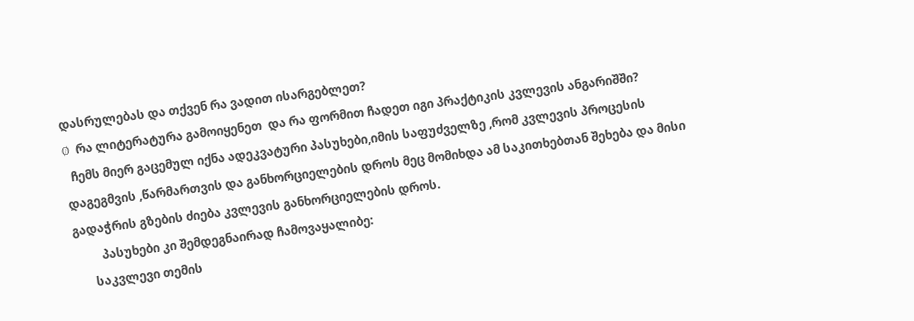დასრულებას და თქვენ რა ვადით ისარგებლეთ?
Ø  რა ლიტერატურა გამოიყენეთ  და რა ფორმით ჩადეთ იგი პრაქტიკის კვლევის ანგარიშში?
  ჩემს მიერ გაცემულ იქნა ადეკვატური პასუხები,იმის საფუძველზე ,რომ კვლევის პროცესის დაგეგმვის ,წარმართვის და განხორციელების დროს მეც მომიხდა ამ საკითხებთან შეხება და მისი გადაჭრის გზების ძიება კვლევის განხორციელების დროს.
         პასუხები კი შემდეგნაირად ჩამოვაყალიბე:
      საკვლევი თემის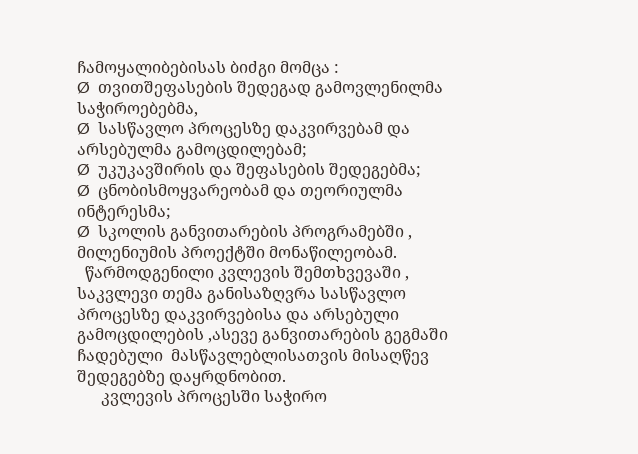ჩამოყალიბებისას ბიძგი მომცა :
Ø  თვითშეფასების შედეგად გამოვლენილმა საჭიროებებმა,
Ø  სასწავლო პროცესზე დაკვირვებამ და არსებულმა გამოცდილებამ;
Ø  უკუკავშირის და შეფასების შედეგებმა;
Ø  ცნობისმოყვარეობამ და თეორიულმა ინტერესმა;
Ø  სკოლის განვითარების პროგრამებში ,  მილენიუმის პროექტში მონაწილეობამ.
  წარმოდგენილი კვლევის შემთხვევაში , საკვლევი თემა განისაზღვრა სასწავლო პროცესზე დაკვირვებისა და არსებული გამოცდილების ,ასევე განვითარების გეგმაში ჩადებული  მასწავლებლისათვის მისაღწევ შედეგებზე დაყრდნობით.
      კვლევის პროცესში საჭირო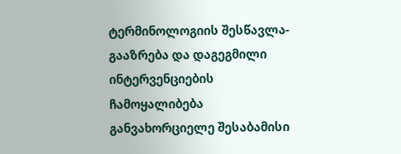ტერმინოლოგიის შესწავლა- გააზრება და დაგეგმილი ინტერვენციების ჩამოყალიბება განვახორციელე შესაბამისი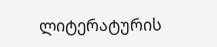ლიტერატურის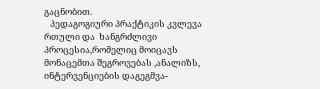გაცნობით.
   პედაგოგიური პრაქტიკის კვლევა რთული და  ხანგრძლივი პროცესია,რომელიც მოიცავს მონაცემთა შეგროვებას ,ანალიზს, ინტერვენციების დაგეგმვა-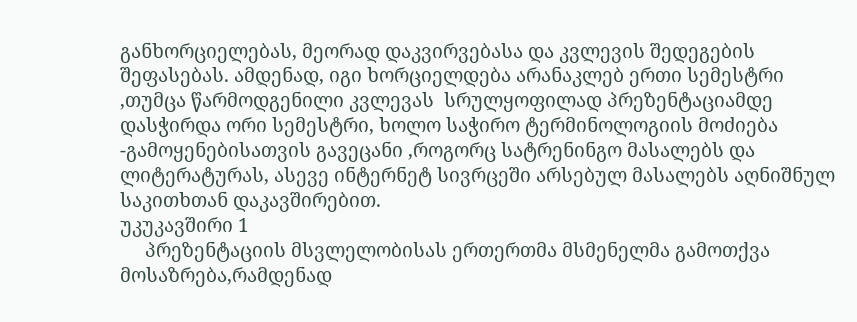განხორციელებას, მეორად დაკვირვებასა და კვლევის შედეგების  შეფასებას. ამდენად, იგი ხორციელდება არანაკლებ ერთი სემესტრი ,თუმცა წარმოდგენილი კვლევას  სრულყოფილად პრეზენტაციამდე დასჭირდა ორი სემესტრი, ხოლო საჭირო ტერმინოლოგიის მოძიება -გამოყენებისათვის გავეცანი ,როგორც სატრენინგო მასალებს და ლიტერატურას, ასევე ინტერნეტ სივრცეში არსებულ მასალებს აღნიშნულ საკითხთან დაკავშირებით.
უკუკავშირი 1
     პრეზენტაციის მსვლელობისას ერთერთმა მსმენელმა გამოთქვა მოსაზრება,რამდენად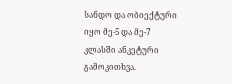სანდო და ობიექტური იყო მე-5 და მე-7 კლასში ანკეტური გამოკითხვა.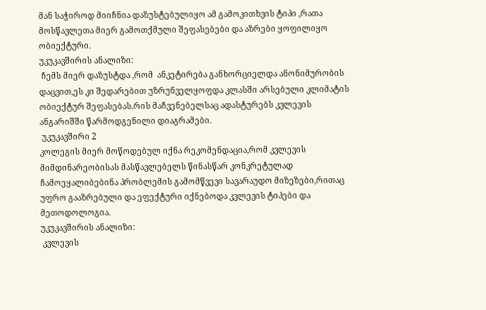მან საჭიროდ მიიჩნია დაზუსტებულიყო ამ გამოკითხვის ტიპი ,რათა მოსწავლეთა მიერ გამოთქმული შეფასებები და აზრები ყოფილიყო ობიექტური.
უკუკავშირის ანალიზი:
 ჩემს მიერ დაზუსტდა ,რომ  ანკეტირება განხორციელდა ანონიმურობის დაცვით,ეს კი შედარებით უზრუნველყოფდა კლასში არსებული კლიმატის ობიექტურ შეფასებას.რის მაჩვენებელსაც ადასტურებს კვლევის ანგარიშში წარმოდგენილი დიაგრამები.
 უკუკავშირი 2
კოლეგის მიერ მოწოდებულ იქნა რეკომენდაცია,რომ კვლევის მიმდინარეობისას მასწავლებელს წინასწარ კონკრეტულად ჩამოეყალიბებინა პრობლემის გამომწვევი სავარაუდო მიზეზები,რითაც უფრო გააზრებული და ეფექტური იქნებოდა კვლევის ტიპები და მეთოდოლოგია.
უკუკავშირის ანალიზი:
 კვლევის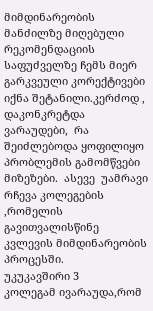მიმდინარეობის მანძილზე მიღებული რეკომენდაციის საფუძველზე ჩემს მიერ გარკვეული კორექტივები იქნა შეტანილი.კერძოდ , დაკონკრეტდა ვარაუდები,  რა შეიძლებოდა ყოფილიყო პრობლემის გამომწვები მიზეზები.  ასევე  უამრავი რჩევა კოლეგების ,რომელის გავითვალისწინე   კვლევის მიმდინარეობის პროცესში.
უკუკავშირი 3
კოლეგამ ივარაუდა,რომ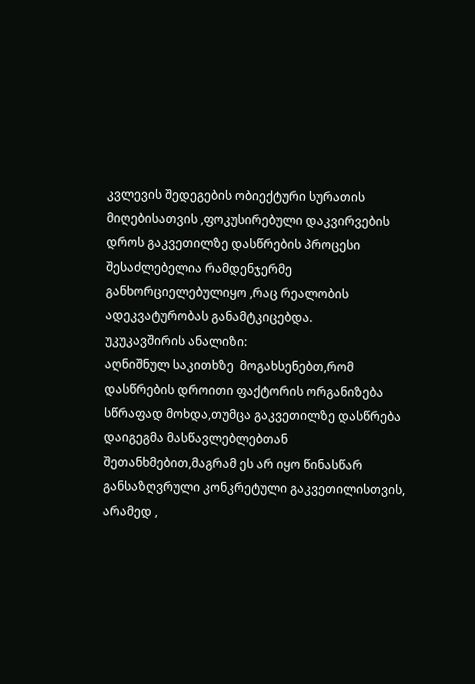კვლევის შედეგების ობიექტური სურათის მიღებისათვის ,ფოკუსირებული დაკვირვების დროს გაკვეთილზე დასწრების პროცესი შესაძლებელია რამდენჯერმე განხორციელებულიყო ,რაც რეალობის ადეკვატურობას განამტკიცებდა.
უკუკავშირის ანალიზი:
აღნიშნულ საკითხზე  მოგახსენებთ,რომ დასწრების დროითი ფაქტორის ორგანიზება სწრაფად მოხდა,თუმცა გაკვეთილზე დასწრება დაიგეგმა მასწავლებლებთან შეთანხმებით,მაგრამ ეს არ იყო წინასწარ განსაზღვრული კონკრეტული გაკვეთილისთვის, არამედ ,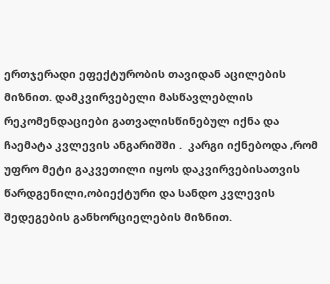ერთჯერადი ეფექტურობის თავიდან აცილების მიზნით. დამკვირვებელი მასწავლებლის რეკომენდაციები გათვალისწინებულ იქნა და ჩაემატა კვლევის ანგარიშში .  კარგი იქნებოდა ,რომ უფრო მეტი გაკვეთილი იყოს დაკვირვებისათვის წარდგენილი,ობიექტური და სანდო კვლევის შედეგების განხორციელების მიზნით.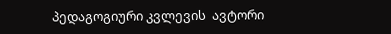პედაგოგიური კვლევის  ავტორი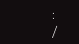:                              /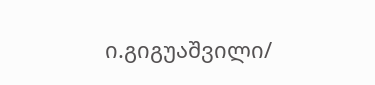ი.გიგუაშვილი/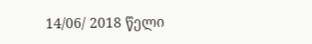14/06/ 2018 წელი